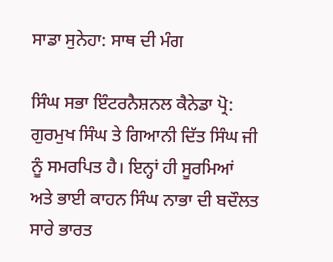ਸਾਡਾ ਸੁਨੇਹਾ: ਸਾਥ ਦੀ ਮੰਗ

ਸਿੰਘ ਸਭਾ ਇੰਟਰਨੈਸ਼ਨਲ ਕੈਨੇਡਾ ਪ੍ਰੋ: ਗੁਰਮੁਖ ਸਿੰਘ ਤੇ ਗਿਆਨੀ ਦਿੱਤ ਸਿੰਘ ਜੀ ਨੂੰ ਸਮਰਪਿਤ ਹੈ। ਇਨ੍ਹਾਂ ਹੀ ਸੂਰਮਿਆਂ ਅਤੇ ਭਾਈ ਕਾਹਨ ਸਿੰਘ ਨਾਭਾ ਦੀ ਬਦੌਲਤ ਸਾਰੇ ਭਾਰਤ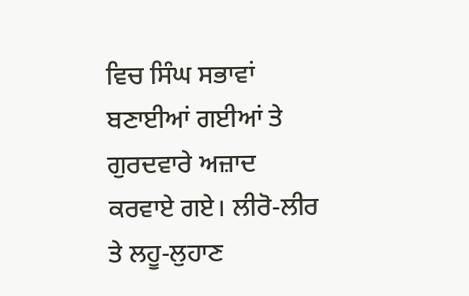ਵਿਚ ਸਿੰਘ ਸਭਾਵਾਂ ਬਣਾਈਆਂ ਗਈਆਂ ਤੇ ਗੁਰਦਵਾਰੇ ਅਜ਼ਾਦ ਕਰਵਾਏ ਗਏ। ਲੀਰੋ-ਲੀਰ ਤੇ ਲਹੂ-ਲੁਹਾਣ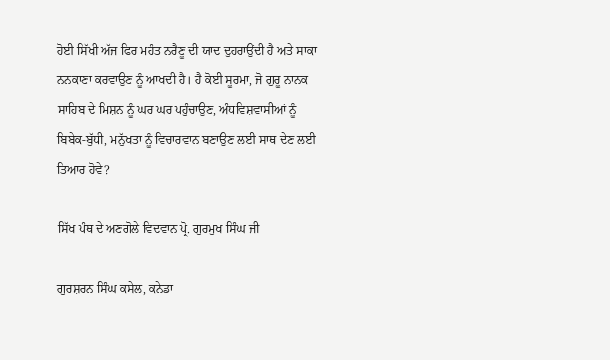ਹੋਈ ਸਿੱਖੀ ਅੱਜ ਫਿਰ ਮਹੰਤ ਨਰੈਣੂ ਦੀ ਯਾਦ ਦੁਹਰਾਉਂਦੀ ਹੈ ਅਤੇ ਸਾਕਾ ਨਨਕਾਣਾ ਕਰਵਾਉਣ ਨੂੰ ਆਖਦੀ ਹੈ। ਹੈ ਕੋਈ ਸੂਰਮਾ, ਜੋ ਗੁਰੂ ਨਾਨਕ ਸਾਹਿਬ ਦੇ ਮਿਸ਼ਨ ਨੂੰ ਘਰ ਘਰ ਪਹੁੰਚਾਉਣ, ਅੰਧਵਿਸ਼ਵਾਸੀਆਂ ਨੂੰ ਬਿਬੇਕ-ਬੁੱਧੀ, ਮਨੁੱਖਤਾ ਨੂੰ ਵਿਚਾਰਵਾਨ ਬਣਾਉਣ ਲਈ ਸਾਥ ਦੇਣ ਲਈ ਤਿਆਰ ਹੋਵੇ?

ਸਿੱਖ ਪੰਥ ਦੇ ਅਣਗੋਲੇ ਵਿਦਵਾਨ ਪ੍ਰੋ. ਗੁਰਮੁਖ ਸਿੰਘ ਜੀ

ਗੁਰਸ਼ਰਨ ਸਿੰਘ ਕਸੇਲ, ਕਨੇਡਾ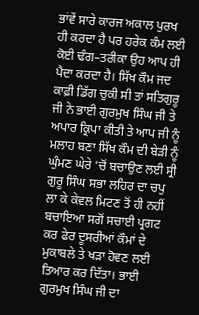ਭਾਂਵੇਂ ਸਾਰੇ ਕਾਰਜ ਅਕਾਲ ਪੁਰਖ ਹੀ ਕਰਦਾ ਹੈ ਪਰ ਹਰੇਕ ਕੰਮ ਲਈ ਕੋਈ ਢੰਗ–ਤਰੀਕਾ ਉਹ ਆਪ ਹੀ ਪੈਦਾ ਕਰਦਾ ਹੈ। ਸਿੱਖ ਕੌਮ ਜਦ ਕਾਫ਼ੀ ਡਿੱਗ ਚੁਕੀ ਸੀ ਤਾਂ ਸਤਿਗੁਰੂ ਜੀ ਨੇ ਭਾਈ ਗੁਰਮੁਖ ਸਿੰਘ ਜੀ ਤੇ ਅਪਾਰ ਕ੍ਰਿਪਾ ਕੀਤੀ ਤੇ ਆਪ ਜੀ ਨੂੰ ਮਲਾਹ ਬਣਾ ਸਿੱਖ ਕੌਮ ਦੀ ਬੇੜੀ ਨੂੰ ਘੁੰਮਣ ਘੇਰੇ ‘ਚੋਂ ਬਚਾਉਣ ਲਈ ਸ੍ਰੀ ਗੁਰੂ ਸਿੰਘ ਸਭਾ ਲਹਿਰ ਦਾ ਚਪੁ ਲਾ ਕੇ ਕੇਵਲ ਮਿਟਣ ਤੋਂ ਹੀ ਨਹੀਂ ਬਚਾਇਆ ਸਗੋਂ ਸਚਾਈ ਪ੍ਰਗਟ ਕਰ ਫੇਰ ਦੂਸਰੀਆਂ ਕੌਮਾਂ ਦੇ ਮੁਕਾਬਲੇ ਤੇ ਖੜਾ ਹੋਵਣ ਲਈ ਤਿਆਰ ਕਰ ਦਿੱਤਾ। ਭਾਈ ਗੁਰਮੁਖ ਸਿੰਘ ਜੀ ਦਾ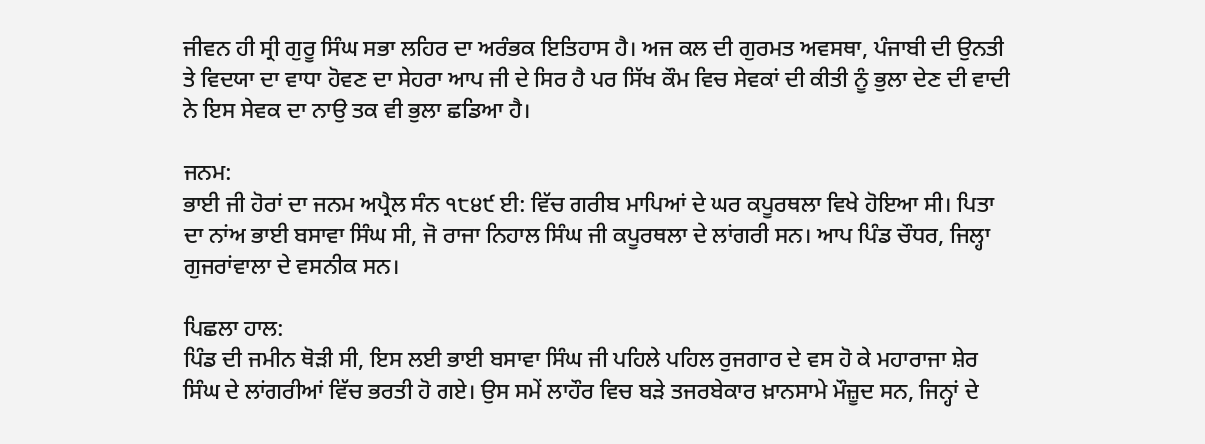ਜੀਵਨ ਹੀ ਸ੍ਰੀ ਗੁਰੂ ਸਿੰਘ ਸਭਾ ਲਹਿਰ ਦਾ ਅਰੰਭਕ ਇਤਿਹਾਸ ਹੈ। ਅਜ ਕਲ ਦੀ ਗੁਰਮਤ ਅਵਸਥਾ, ਪੰਜਾਬੀ ਦੀ ਉਨਤੀ ਤੇ ਵਿਦਯਾ ਦਾ ਵਾਧਾ ਹੋਵਣ ਦਾ ਸੇਹਰਾ ਆਪ ਜੀ ਦੇ ਸਿਰ ਹੈ ਪਰ ਸਿੱਖ ਕੌਮ ਵਿਚ ਸੇਵਕਾਂ ਦੀ ਕੀਤੀ ਨੂੰ ਭੁਲਾ ਦੇਣ ਦੀ ਵਾਦੀ ਨੇ ਇਸ ਸੇਵਕ ਦਾ ਨਾਉ ਤਕ ਵੀ ਭੁਲਾ ਛਡਿਆ ਹੈ।

ਜਨਮ:
ਭਾਈ ਜੀ ਹੋਰਾਂ ਦਾ ਜਨਮ ਅਪ੍ਰੈਲ ਸੰਨ ੧੮੪੯ ਈ: ਵਿੱਚ ਗਰੀਬ ਮਾਪਿਆਂ ਦੇ ਘਰ ਕਪੂਰਥਲਾ ਵਿਖੇ ਹੋਇਆ ਸੀ। ਪਿਤਾ ਦਾ ਨਾਂਅ ਭਾਈ ਬਸਾਵਾ ਸਿੰਘ ਸੀ, ਜੋ ਰਾਜਾ ਨਿਹਾਲ ਸਿੰਘ ਜੀ ਕਪੂਰਥਲਾ ਦੇ ਲਾਂਗਰੀ ਸਨ। ਆਪ ਪਿੰਡ ਚੌਧਰ, ਜਿਲ੍ਹਾ ਗੁਜਰਾਂਵਾਲਾ ਦੇ ਵਸਨੀਕ ਸਨ।

ਪਿਛਲਾ ਹਾਲ:
ਪਿੰਡ ਦੀ ਜਮੀਨ ਥੋੜੀ ਸੀ, ਇਸ ਲਈ ਭਾਈ ਬਸਾਵਾ ਸਿੰਘ ਜੀ ਪਹਿਲੇ ਪਹਿਲ ਰੁਜਗਾਰ ਦੇ ਵਸ ਹੋ ਕੇ ਮਹਾਰਾਜਾ ਸ਼ੇਰ ਸਿੰਘ ਦੇ ਲਾਂਗਰੀਆਂ ਵਿੱਚ ਭਰਤੀ ਹੋ ਗਏ। ਉਸ ਸਮੇਂ ਲਾਹੌਰ ਵਿਚ ਬੜੇ ਤਜਰਬੇਕਾਰ ਖ਼ਾਨਸਾਮੇ ਮੌਜ਼ੂਦ ਸਨ, ਜਿਨ੍ਹਾਂ ਦੇ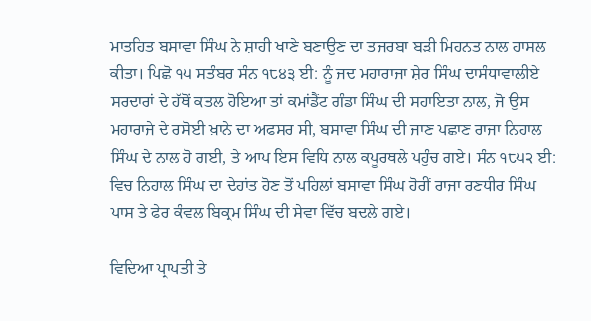ਮਾਤਹਿਤ ਬਸਾਵਾ ਸਿੰਘ ਨੇ ਸ਼ਾਹੀ ਖਾਣੇ ਬਣਾਉਣ ਦਾ ਤਜਰਬਾ ਬੜੀ ਮਿਹਨਤ ਨਾਲ ਹਾਸਲ ਕੀਤਾ। ਪਿਛੋ ੧੫ ਸਤੰਬਰ ਸੰਨ ੧੮੪੩ ਈ: ਨੂੰ ਜਦ ਮਹਾਰਾਜਾ ਸ਼ੇਰ ਸਿੰਘ ਦਾਸੰਧਾਵਾਲੀਏ ਸਰਦਾਰਾਂ ਦੇ ਹੱਥੋਂ ਕਤਲ ਹੋਇਆ ਤਾਂ ਕਮਾਂਡੈਂਟ ਗੰਡਾ ਸਿੰਘ ਦੀ ਸਹਾਇਤਾ ਨਾਲ, ਜੋ ਉਸ ਮਹਾਰਾਜੇ ਦੇ ਰਸੋਈ ਖ਼ਾਨੇ ਦਾ ਅਫਸਰ ਸੀ, ਬਸਾਵਾ ਸਿੰਘ ਦੀ ਜਾਣ ਪਛਾਣ ਰਾਜਾ ਨਿਹਾਲ ਸਿੰਘ ਦੇ ਨਾਲ ਹੋ ਗਈ, ਤੇ ਆਪ ਇਸ ਵਿਧਿ ਨਾਲ ਕਪੂਰਥਲੇ ਪਹੁੰਚ ਗਏ। ਸੰਨ ੧੮੫੨ ਈ: ਵਿਚ ਨਿਹਾਲ ਸਿੰਘ ਦਾ ਦੇਹਾਂਤ ਹੋਣ ਤੋਂ ਪਹਿਲਾਂ ਬਸਾਵਾ ਸਿੰਘ ਹੋਰੀਂ ਰਾਜਾ ਰਣਧੀਰ ਸਿੰਘ ਪਾਸ ਤੇ ਫੇਰ ਕੰਵਲ ਬਿਕ੍ਰਮ ਸਿੰਘ ਦੀ ਸੇਵਾ ਵਿੱਚ ਬਦਲੇ ਗਏ।

ਵਿਦਿਆ ਪ੍ਰਾਪਤੀ ਤੇ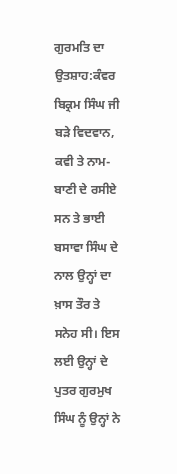ਗੁਰਮਤਿ ਦਾ ਉਤਸ਼ਾਹ:ਕੰਵਰ ਬਿਕ੍ਰਮ ਸਿੰਘ ਜੀ ਬੜੇ ਵਿਦਵਾਨ, ਕਵੀ ਤੇ ਨਾਮ-ਬਾਣੀ ਦੇ ਰਸੀਏ ਸਨ ਤੇ ਭਾਈ ਬਸਾਵਾ ਸਿੰਘ ਦੇ ਨਾਲ ਉਨ੍ਹਾਂ ਦਾ ਖ਼ਾਸ ਤੌਰ ਤੇ ਸਨੇਹ ਸੀ। ਇਸ ਲਈ ਉਨ੍ਹਾਂ ਦੇ ਪੁਤਰ ਗੁਰਮੁਖ ਸਿੰਘ ਨੂੰ ਉਨ੍ਹਾਂ ਨੇ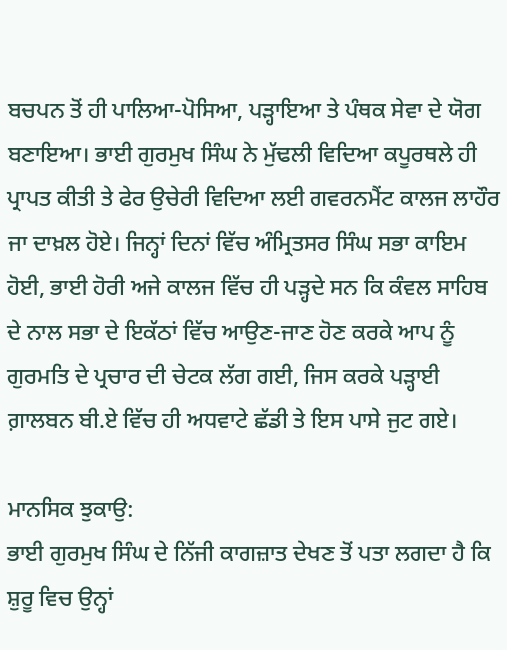ਬਚਪਨ ਤੋਂ ਹੀ ਪਾਲਿਆ-ਪੋਸਿਆ, ਪੜ੍ਹਾਇਆ ਤੇ ਪੰਥਕ ਸੇਵਾ ਦੇ ਯੋਗ ਬਣਾਇਆ। ਭਾਈ ਗੁਰਮੁਖ ਸਿੰਘ ਨੇ ਮੁੱਢਲੀ ਵਿਦਿਆ ਕਪੂਰਥਲੇ ਹੀ ਪ੍ਰਾਪਤ ਕੀਤੀ ਤੇ ਫੇਰ ਉਚੇਰੀ ਵਿਦਿਆ ਲਈ ਗਵਰਨਮੈਂਟ ਕਾਲਜ ਲਾਹੌਰ ਜਾ ਦਾਖ਼ਲ ਹੋਏ। ਜਿਨ੍ਹਾਂ ਦਿਨਾਂ ਵਿੱਚ ਅੰਮ੍ਰਿਤਸਰ ਸਿੰਘ ਸਭਾ ਕਾਇਮ ਹੋਈ, ਭਾਈ ਹੋਰੀ ਅਜੇ ਕਾਲਜ ਵਿੱਚ ਹੀ ਪੜ੍ਹਦੇ ਸਨ ਕਿ ਕੰਵਲ ਸਾਹਿਬ ਦੇ ਨਾਲ ਸਭਾ ਦੇ ਇਕੱਠਾਂ ਵਿੱਚ ਆਉਣ-ਜਾਣ ਹੋਣ ਕਰਕੇ ਆਪ ਨੂੰ ਗੁਰਮਤਿ ਦੇ ਪ੍ਰਚਾਰ ਦੀ ਚੇਟਕ ਲੱਗ ਗਈ, ਜਿਸ ਕਰਕੇ ਪੜ੍ਹਾਈ ਗ਼ਾਲਬਨ ਬੀ.ਏ ਵਿੱਚ ਹੀ ਅਧਵਾਟੇ ਛੱਡੀ ਤੇ ਇਸ ਪਾਸੇ ਜੁਟ ਗਏ।

ਮਾਨਸਿਕ ਝੁਕਾਉ:
ਭਾਈ ਗੁਰਮੁਖ ਸਿੰਘ ਦੇ ਨਿੱਜੀ ਕਾਗਜ਼ਾਤ ਦੇਖਣ ਤੋਂ ਪਤਾ ਲਗਦਾ ਹੈ ਕਿ ਸ਼ੁਰੂ ਵਿਚ ਉਨ੍ਹਾਂ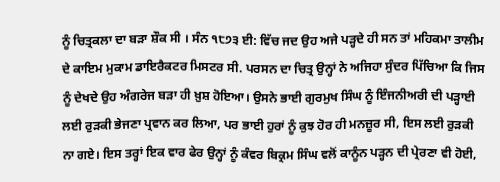ਨੂੰ ਚਿਤ੍ਰਕਲਾ ਦਾ ਬੜਾ ਸ਼ੌਕ ਸੀ । ਸੰਨ ੧੮੭੩ ਈ: ਵਿੱਚ ਜਦ ਉਹ ਅਜੇ ਪੜ੍ਹਦੇ ਹੀ ਸਨ ਤਾਂ ਮਹਿਕਮਾ ਤਾਲੀਮ ਦੇ ਕਾਇਮ ਮੁਕਾਮ ਡਾਇਰੈਕਟਰ ਮਿਸਟਰ ਸੀ. ਪਰਸਨ ਦਾ ਚਿਤ੍ਰ ਉਨ੍ਹਾਂ ਨੇ ਅਜਿਹਾ ਸੁੰਦਰ ਪਿੱਚਿਆ ਕਿ ਜਿਸ ਨੂੰ ਦੇਖਦੇ ਉਹ ਅੰਗਰੇਜ ਬੜਾ ਹੀ ਖ਼ੁਸ਼ ਹੋਇਆ। ਉਸਨੇ ਭਾਈ ਗੁਰਮੁਖ ਸਿੰਘ ਨੂੰ ਇੰਜਨੀਅਰੀ ਦੀ ਪੜ੍ਹਾਈ ਲਈ ਰੁੜਕੀ ਭੇਜਣਾ ਪ੍ਰਵਾਨ ਕਰ ਲਿਆ, ਪਰ ਭਾਈ ਹੁਰਾਂ ਨੂੰ ਕੁਝ ਹੋਰ ਹੀ ਮਨਜ਼ੂਰ ਸੀ, ਇਸ ਲਈ ਰੁੜਕੀ ਨਾ ਗਏ। ਇਸ ਤਰ੍ਹਾਂ ਇਕ ਵਾਰ ਫੇਰ ਉਨ੍ਹਾਂ ਨੂੰ ਕੰਵਰ ਬਿਕ੍ਰਮ ਸਿੰਘ ਵਲੋਂ ਕਾਨੂੰਨ ਪੜ੍ਹਨ ਦੀ ਪ੍ਰੇਰਣਾ ਵੀ ਹੋਈ,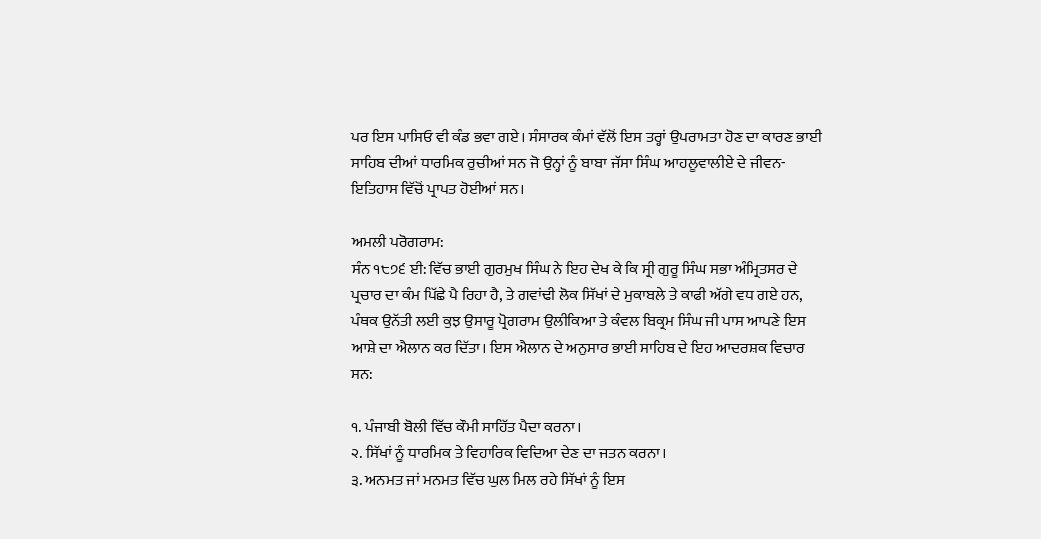ਪਰ ਇਸ ਪਾਸਿਓ ਵੀ ਕੰਡ ਭਵਾ ਗਏ। ਸੰਸਾਰਕ ਕੰਮਾਂ ਵੱਲੋਂ ਇਸ ਤਰ੍ਹਾਂ ਉਪਰਾਮਤਾ ਹੋਣ ਦਾ ਕਾਰਣ ਭਾਈ ਸਾਹਿਬ ਦੀਆਂ ਧਾਰਮਿਕ ਰੁਚੀਆਂ ਸਨ ਜੋ ਉਨ੍ਹਾਂ ਨੂੰ ਬਾਬਾ ਜੱਸਾ ਸਿੰਘ ਆਹਲੂਵਾਲੀਏ ਦੇ ਜੀਵਨ-ਇਤਿਹਾਸ ਵਿੱਚੋਂ ਪ੍ਰਾਪਤ ਹੋਈਆਂ ਸਨ।

ਅਮਲੀ ਪਰੋਗਰਾਮ:
ਸੰਨ ੧੮੭੬ ਈ: ਵਿੱਚ ਭਾਈ ਗੁਰਮੁਖ ਸਿੰਘ ਨੇ ਇਹ ਦੇਖ ਕੇ ਕਿ ਸ੍ਰੀ ਗੁਰੂ ਸਿੰਘ ਸਭਾ ਅੰਮ੍ਰਿਤਸਰ ਦੇ ਪ੍ਰਚਾਰ ਦਾ ਕੰਮ ਪਿੱਛੇ ਪੈ ਰਿਹਾ ਹੈ, ਤੇ ਗਵਾਂਢੀ ਲੋਕ ਸਿੱਖਾਂ ਦੇ ਮੁਕਾਬਲੇ ਤੇ ਕਾਫੀ ਅੱਗੇ ਵਧ ਗਏ ਹਨ, ਪੰਥਕ ਉਨੱਤੀ ਲਈ ਕੁਝ ਉਸਾਰੂ ਪ੍ਰੋਗਰਾਮ ਉਲੀਕਿਆ ਤੇ ਕੰਵਲ ਬਿਕ੍ਰਮ ਸਿੰਘ ਜੀ ਪਾਸ ਆਪਣੇ ਇਸ ਆਸ਼ੇ ਦਾ ਐਲਾਨ ਕਰ ਦਿੱਤਾ। ਇਸ ਐਲਾਨ ਦੇ ਅਨੁਸਾਰ ਭਾਈ ਸਾਹਿਬ ਦੇ ਇਹ ਆਦਰਸ਼ਕ ਵਿਚਾਰ ਸਨ:

੧. ਪੰਜਾਬੀ ਬੋਲੀ ਵਿੱਚ ਕੌਮੀ ਸਾਹਿੱਤ ਪੈਦਾ ਕਰਨਾ।
੨. ਸਿੱਖਾਂ ਨੂੰ ਧਾਰਮਿਕ ਤੇ ਵਿਹਾਰਿਕ ਵਿਦਿਆ ਦੇਣ ਦਾ ਜਤਨ ਕਰਨਾ।
੩. ਅਨਮਤ ਜਾਂ ਮਨਮਤ ਵਿੱਚ ਘੁਲ ਮਿਲ ਰਹੇ ਸਿੱਖਾਂ ਨੂੰ ਇਸ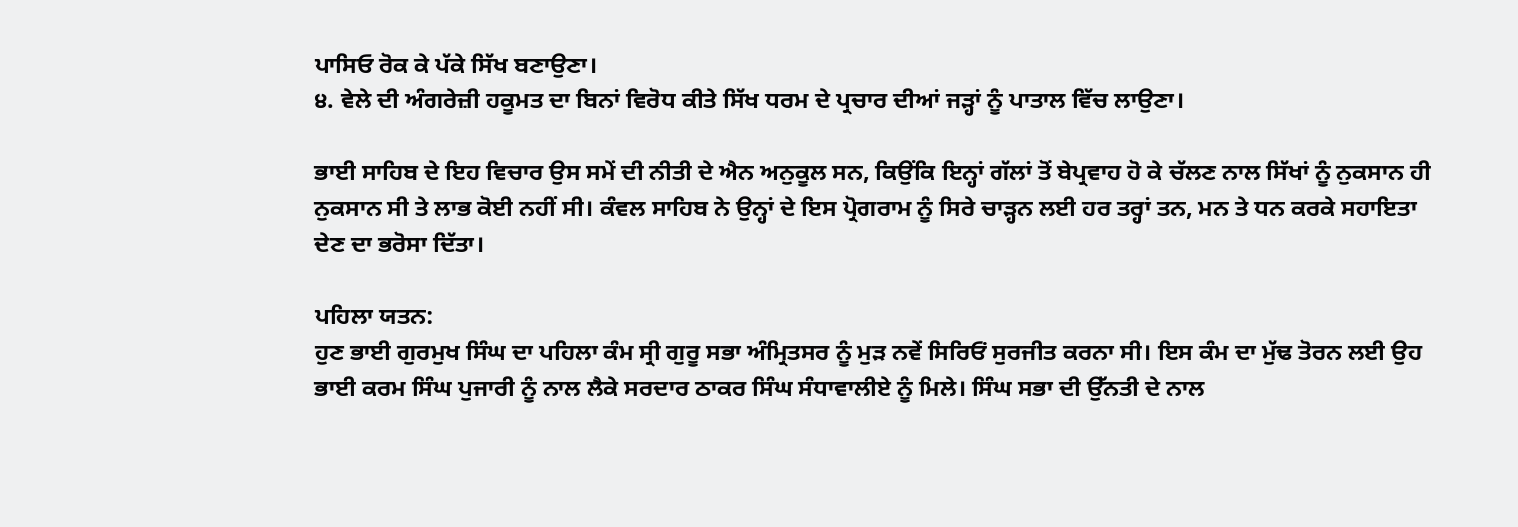ਪਾਸਿਓ ਰੋਕ ਕੇ ਪੱਕੇ ਸਿੱਖ ਬਣਾਉਣਾ।
੪. ਵੇਲੇ ਦੀ ਅੰਗਰੇਜ਼ੀ ਹਕੂਮਤ ਦਾ ਬਿਨਾਂ ਵਿਰੋਧ ਕੀਤੇ ਸਿੱਖ ਧਰਮ ਦੇ ਪ੍ਰਚਾਰ ਦੀਆਂ ਜੜ੍ਹਾਂ ਨੂੰ ਪਾਤਾਲ ਵਿੱਚ ਲਾਉਣਾ।

ਭਾਈ ਸਾਹਿਬ ਦੇ ਇਹ ਵਿਚਾਰ ਉਸ ਸਮੇਂ ਦੀ ਨੀਤੀ ਦੇ ਐਨ ਅਨੁਕੂਲ ਸਨ, ਕਿਉਂਕਿ ਇਨ੍ਹਾਂ ਗੱਲਾਂ ਤੋਂ ਬੇਪ੍ਰਵਾਹ ਹੋ ਕੇ ਚੱਲਣ ਨਾਲ ਸਿੱਖਾਂ ਨੂੰ ਨੁਕਸਾਨ ਹੀ ਨੁਕਸਾਨ ਸੀ ਤੇ ਲਾਭ ਕੋਈ ਨਹੀਂ ਸੀ। ਕੰਵਲ ਸਾਹਿਬ ਨੇ ਉਨ੍ਹਾਂ ਦੇ ਇਸ ਪ੍ਰੋਗਰਾਮ ਨੂੰ ਸਿਰੇ ਚਾੜ੍ਹਨ ਲਈ ਹਰ ਤਰ੍ਹਾਂ ਤਨ, ਮਨ ਤੇ ਧਨ ਕਰਕੇ ਸਹਾਇਤਾ ਦੇਣ ਦਾ ਭਰੋਸਾ ਦਿੱਤਾ।

ਪਹਿਲਾ ਯਤਨ:
ਹੁਣ ਭਾਈ ਗੁਰਮੁਖ ਸਿੰਘ ਦਾ ਪਹਿਲਾ ਕੰਮ ਸ੍ਰੀ ਗੁਰੂ ਸਭਾ ਅੰਮ੍ਰਿਤਸਰ ਨੂੰ ਮੁੜ ਨਵੇਂ ਸਿਰਿਓਂ ਸੁਰਜੀਤ ਕਰਨਾ ਸੀ। ਇਸ ਕੰਮ ਦਾ ਮੁੱਢ ਤੋਰਨ ਲਈ ਉਹ ਭਾਈ ਕਰਮ ਸਿੰਘ ਪੁਜਾਰੀ ਨੂੰ ਨਾਲ ਲੈਕੇ ਸਰਦਾਰ ਠਾਕਰ ਸਿੰਘ ਸੰਧਾਵਾਲੀਏ ਨੂੰ ਮਿਲੇ। ਸਿੰਘ ਸਭਾ ਦੀ ਉੱਨਤੀ ਦੇ ਨਾਲ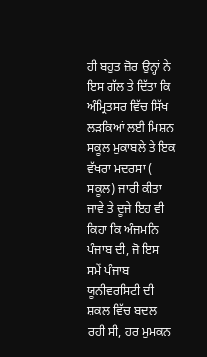ਹੀ ਬਹੁਤ ਜ਼ੋਰ ਉਨ੍ਹਾਂ ਨੇ ਇਸ ਗੱਲ ਤੇ ਦਿੱਤਾ ਕਿ ਅੰਮ੍ਰਿਤਸਰ ਵਿੱਚ ਸਿੱਖ ਲੜਕਿਆਂ ਲਈ ਮਿਸ਼ਨ ਸਕੂਲ ਮੁਕਾਬਲੇ ਤੇ ਇਕ ਵੱਖਰਾ ਮਦਰਸਾ ( ਸਕੂਲ) ਜਾਰੀ ਕੀਤਾ ਜਾਵੇ ਤੇ ਦੂਜੇ ਇਹ ਵੀ ਕਿਹਾ ਕਿ ਅੰਜਮਨਿ ਪੰਜਾਬ ਦੀ, ਜੋ ਇਸ ਸਮੇਂ ਪੰਜਾਬ ਯੂਨੀਵਰਸਿਟੀ ਦੀ ਸ਼ਕਲ ਵਿੱਚ ਬਦਲ ਰਹੀ ਸੀ, ਹਰ ਮੁਮਕਨ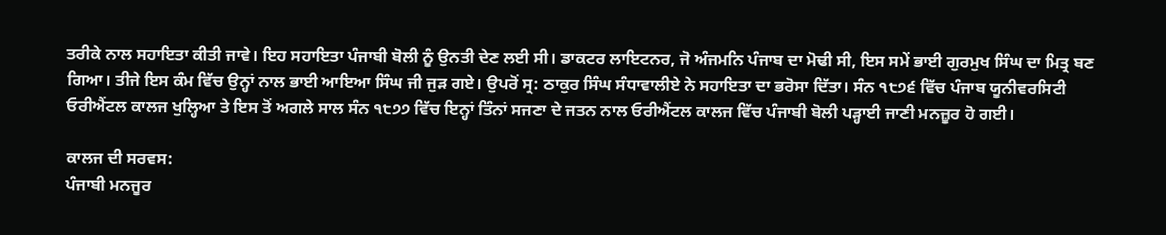ਤਰੀਕੇ ਨਾਲ ਸਹਾਇਤਾ ਕੀਤੀ ਜਾਵੇ। ਇਹ ਸਹਾਇਤਾ ਪੰਜਾਬੀ ਬੋਲੀ ਨੂੰ ਉਨਤੀ ਦੇਣ ਲਈ ਸੀ। ਡਾਕਟਰ ਲਾਇਟਨਰ, ਜੋ ਅੰਜਮਨਿ ਪੰਜਾਬ ਦਾ ਮੋਢੀ ਸੀ, ਇਸ ਸਮੇਂ ਭਾਈ ਗੁਰਮੁਖ ਸਿੰਘ ਦਾ ਮਿਤ੍ਰ ਬਣ ਗਿਆ। ਤੀਜੇ ਇਸ ਕੰਮ ਵਿੱਚ ਉਨ੍ਹਾਂ ਨਾਲ ਭਾਈ ਆਇਆ ਸਿੰਘ ਜੀ ਜੁੜ ਗਏ। ਉਪਰੋਂ ਸ੍ਰ: ਠਾਕੁਰ ਸਿੰਘ ਸੰਧਾਵਾਲੀਏ ਨੇ ਸਹਾਇਤਾ ਦਾ ਭਰੋਸਾ ਦਿੱਤਾ। ਸੰਨ ੧੮੭੬ ਵਿੱਚ ਪੰਜਾਬ ਯੂਨੀਵਰਸਿਟੀ ਓਰੀਐਂਟਲ ਕਾਲਜ ਖੁਲ੍ਹਿਆ ਤੇ ਇਸ ਤੋਂ ਅਗਲੇ ਸਾਲ ਸੰਨ ੧੮੭੭ ਵਿੱਚ ਇਨ੍ਹਾਂ ਤਿੰਨਾਂ ਸਜਣਾ ਦੇ ਜਤਨ ਨਾਲ ਓਰੀਐਂਟਲ ਕਾਲਜ ਵਿੱਚ ਪੰਜਾਬੀ ਬੋਲੀ ਪੜ੍ਹਾਈ ਜਾਣੀ ਮਨਜ਼ੂਰ ਹੋ ਗਈ।

ਕਾਲਜ ਦੀ ਸਰਵਸ:
ਪੰਜਾਬੀ ਮਨਜੂਰ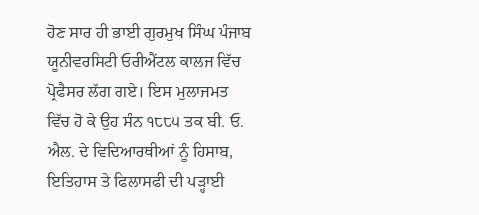ਹੋਣ ਸਾਰ ਹੀ ਭਾਈ ਗੁਰਮੁਖ ਸਿੰਘ ਪੰਜਾਬ ਯੂਨੀਵਰਸਿਟੀ ਓਰੀਐਂਟਲ ਕਾਲਜ ਵਿੱਚ ਪ੍ਰੋਫੈਸਰ ਲੱਗ ਗਏ। ਇਸ ਮੁਲਾਜਮਤ ਵਿੱਚ ਹੋ ਕੇ ਉਹ ਸੰਨ ੧੮੮੫ ਤਕ ਬੀ. ਓ. ਐਲ. ਦੇ ਵਿਦਿਆਰਥੀਆਂ ਨੂੰ ਹਿਸਾਬ, ਇਤਿਹਾਸ ਤੇ ਫਿਲਾਸਫੀ ਦੀ ਪੜ੍ਹਾਈ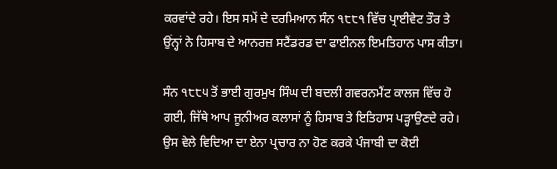ਕਰਵਾਂਦੇ ਰਹੇ। ਇਸ ਸਮੇਂ ਦੇ ਦਰਮਿਆਨ ਸੰਨ ੧੮੮੧ ਵਿੱਚ ਪ੍ਰਾਈਵੇਟ ਤੌਰ ਤੇ ਉਂਨ੍ਹਾਂ ਨੇ ਹਿਸਾਬ ਦੇ ਆਨਰਜ਼ ਸਟੈਂਡਰਡ ਦਾ ਫਾਈਨਲ ਇਮਤਿਹਾਨ ਪਾਸ ਕੀਤਾ।

ਸੰਨ ੧੮੮੫ ਤੋਂ ਭਾਈ ਗੁਰਮੁਖ ਸਿੰਘ ਦੀ ਬਦਲੀ ਗਵਰਨਮੈਂਟ ਕਾਲਜ ਵਿੱਚ ਹੋ ਗਈ, ਜਿੱਥੇ ਆਪ ਜੂਨੀਅਰ ਕਲਾਸਾਂ ਨੂੰ ਹਿਸਾਬ ਤੇ ਇਤਿਹਾਸ ਪੜ੍ਹਾਉਣਦੇ ਰਹੇ। ਉਸ ਵੇਲੇ ਵਿਦਿਆ ਦਾ ਏਨਾ ਪ੍ਰਚਾਰ ਨਾ ਹੋਣ ਕਰਕੇ ਪੰਜਾਬੀ ਦਾ ਕੋਈ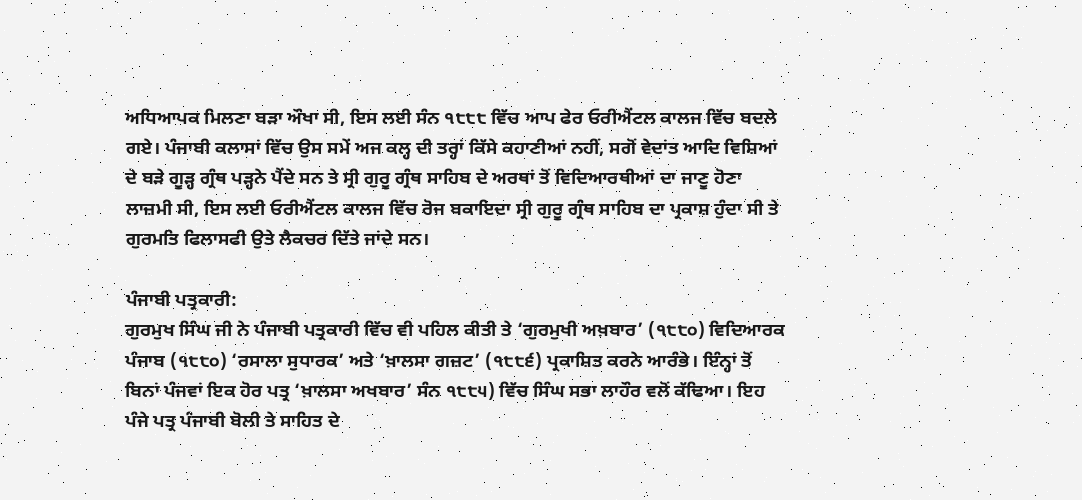ਅਧਿਆਪਕ ਮਿਲਣਾ ਬੜਾ ਔਖਾ ਸੀ, ਇਸ ਲਈ ਸੰਨ ੧੮੮੮ ਵਿੱਚ ਆਪ ਫੇਰ ਓਰੀਐਂਟਲ ਕਾਲਜ ਵਿੱਚ ਬਦਲੇ ਗਏ। ਪੰਜਾਬੀ ਕਲਾਸਾਂ ਵਿੱਚ ਉਸ ਸਮੇਂ ਅਜ ਕਲ੍ਹ ਦੀ ਤਰ੍ਹਾਂ ਕਿੱਸੇ ਕਹਾਣੀਆਂ ਨਹੀਂ, ਸਗੋਂ ਵੇਦਾਂਤ ਆਦਿ ਵਿਸ਼ਿਆਂ ਦੇ ਬੜੇ ਗੂੜ੍ਹ ਗ੍ਰੰਥ ਪੜ੍ਹਨੇ ਪੈਂਦੇ ਸਨ ਤੇ ਸ੍ਰੀ ਗੁਰੂ ਗ੍ਰੰਥ ਸਾਹਿਬ ਦੇ ਅਰਥਾਂ ਤੋਂ ਵਿਦਿਆਰਥੀਆਂ ਦਾ ਜਾਣੂ ਹੋਣਾ ਲਾਜ਼ਮੀ ਸੀ, ਇਸ ਲਈ ਓਰੀਐਂਟਲ ਕਾਲਜ ਵਿੱਚ ਰੋਜ ਬਕਾਇਦਾ ਸ੍ਰੀ ਗੁਰੂ ਗ੍ਰੰਥ ਸਾਹਿਬ ਦਾ ਪ੍ਰਕਾਸ਼ ਹੁੰਦਾ ਸੀ ਤੇ ਗੁਰਮਤਿ ਫਿਲਾਸਫੀ ਉਤੇ ਲੈਕਚਰ ਦਿੱਤੇ ਜਾਂਦੇ ਸਨ।

ਪੰਜਾਬੀ ਪਤ੍ਰਕਾਰੀ:
ਗੁਰਮੁਖ ਸਿੰਘ ਜੀ ਨੇ ਪੰਜਾਬੀ ਪਤ੍ਰਕਾਰੀ ਵਿੱਚ ਵੀ ਪਹਿਲ ਕੀਤੀ ਤੇ ‘ਗੁਰਮੁਖੀ ਅਖ਼ਬਾਰ’ (੧੮੮੦) ਵਿਦਿਆਰਕ ਪੰਜਾਬ (੧੮੮੦) ‘ਰਸਾਲਾ ਸੁਧਾਰਕ’ ਅਤੇ ‘ਖ਼ਾਲਸਾ ਗਜ਼ਟ’ (੧੮੮੬) ਪ੍ਰਕਾਸ਼ਿਤ ਕਰਨੇ ਆਰੰਭੇ। ਇੰਨ੍ਹਾਂ ਤੋਂ ਬਿਨਾਂ ਪੰਜਵਾਂ ਇਕ ਹੋਰ ਪਤ੍ਰ ‘ਖ਼ਾਲਸਾ ਅਖਬਾਰ’ ਸੰਨ ੧੮੮੫) ਵਿੱਚ ਸਿੰਘ ਸਭਾ ਲਾਹੌਰ ਵਲੋਂ ਕੱਢਿਆ। ਇਹ ਪੰਜੇ ਪਤ੍ਰ ਪੰਜਾਬੀ ਬੋਲੀ ਤੇ ਸਾਹਿਤ ਦੇ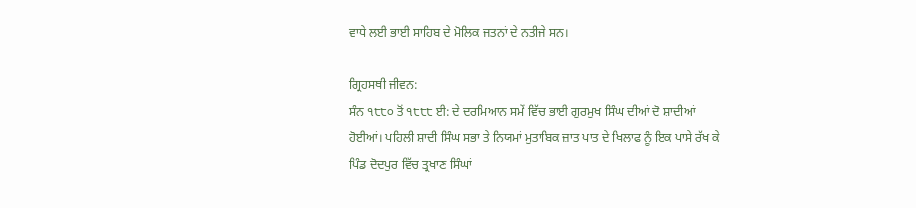ਵਾਧੇ ਲਈ ਭਾਈ ਸਾਹਿਬ ਦੇ ਮੋਲਿਕ ਜਤਨਾਂ ਦੇ ਨਤੀਜੇ ਸਨ।

ਗ੍ਰਿਹਸਥੀ ਜੀਵਨ:
ਸੰਨ ੧੮੮੦ ਤੋਂ ੧੮੮੮ ਈ: ਦੇ ਦਰਮਿਆਨ ਸਮੇਂ ਵਿੱਚ ਭਾਈ ਗੁਰਮੁਖ ਸਿੰਘ ਦੀਆਂ ਦੋ ਸ਼ਾਦੀਆਂ ਹੋਈਆਂ। ਪਹਿਲੀ ਸ਼ਾਦੀ ਸਿੰਘ ਸਭਾ ਤੇ ਨਿਯਮਾਂ ਮੁਤਾਬਿਕ ਜ਼ਾਤ ਪਾਤ ਦੇ ਖਿਲਾਫ ਨੂੰ ਇਕ ਪਾਸੇ ਰੱਖ ਕੇ ਪਿੰਡ ਦੋਦਪੁਰ ਵਿੱਚ ਤ੍ਰਖਾਣ ਸਿੰਘਾਂ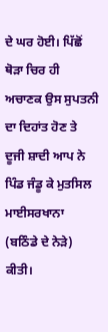ਦੇ ਘਰ ਹੋਈ। ਪਿੱਛੋਂ ਥੋੜਾ ਚਿਰ ਹੀ ਅਚਾਣਕ ਉਸ ਸੁਪਤਨੀ ਦਾ ਦਿਹਾਂਤ ਹੋਣ ਤੇ ਦੂਜੀ ਸ਼ਾਦੀ ਆਪ ਨੇ ਪਿੰਡ ਜੰਡੂ ਕੇ ਮੁਤਸਿਲ ਮਾਈਸਰਖਾਨਾ (ਬਠਿੰਡੇ ਦੇ ਨੇੜੇ) ਕੀਤੀ।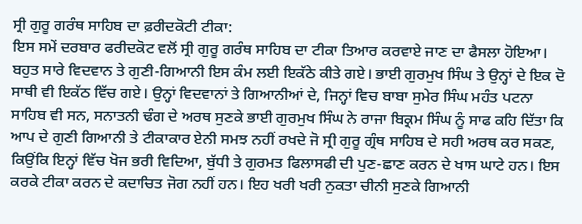ਸ੍ਰੀ ਗੁਰੂ ਗਰੰਥ ਸਾਹਿਬ ਦਾ ਫ਼ਰੀਦਕੋਟੀ ਟੀਕਾ:
ਇਸ ਸਮੇਂ ਦਰਬਾਰ ਫਰੀਦਕੋਟ ਵਲੋਂ ਸ੍ਰੀ ਗੁਰੂ ਗਰੰਥ ਸਾਹਿਬ ਦਾ ਟੀਕਾ ਤਿਆਰ ਕਰਵਾਏ ਜਾਣ ਦਾ ਫੈਸਲਾ ਹੋਇਆ। ਬਹੁਤ ਸਾਰੇ ਵਿਦਵਾਨ ਤੇ ਗੁਣੀ-ਗਿਆਨੀ ਇਸ ਕੰਮ ਲਈ ਇਕੱਠੇ ਕੀਤੇ ਗਏ। ਭਾਈ ਗੁਰਮੁਖ ਸਿੰਘ ਤੇ ਉਨ੍ਹਾਂ ਦੇ ਇਕ ਦੋ ਸਾਥੀ ਵੀ ਇਕੱਠ ਵਿੱਚ ਗਏ। ਉਨ੍ਹਾਂ ਵਿਦਵਾਨਾਂ ਤੇ ਗਿਆਨੀਆਂ ਦੇ, ਜਿਨ੍ਹਾਂ ਵਿਚ ਬਾਬਾ ਸੁਮੇਰ ਸਿੰਘ ਮਹੰਤ ਪਟਨਾ ਸਾਹਿਬ ਵੀ ਸਨ, ਸਨਾਤਨੀ ਢੰਗ ਦੇ ਅਰਥ ਸੁਣਕੇ ਭਾਈ ਗੁਰਮੁਖ ਸਿੰਘ ਨੇ ਰਾਜਾ ਬਿਕ੍ਰਮ ਸਿੰਘ ਨੂੰ ਸਾਫ ਕਹਿ ਦਿੱਤਾ ਕਿ ਆਪ ਦੇ ਗੁਣੀ ਗਿਆਨੀ ਤੇ ਟੀਕਾਕਾਰ ਏਨੀ ਸਮਝ ਨਹੀਂ ਰਖਦੇ ਜੋ ਸ੍ਰੀ ਗੁਰੂ ਗ੍ਰੰਥ ਸਾਹਿਬ ਦੇ ਸਹੀ ਅਰਥ ਕਰ ਸਕਣ, ਕਿਉਂਕਿ ਇਨ੍ਹਾਂ ਵਿੱਚ ਖੋਜ ਭਰੀ ਵਿਦਿਆ, ਬੁੱਧੀ ਤੇ ਗੁਰਮਤ ਫਿਲਾਸਫੀ ਦੀ ਪੁਣ-ਛਾਣ ਕਰਨ ਦੇ ਖਾਸ ਘਾਟੇ ਹਨ। ਇਸ ਕਰਕੇ ਟੀਕਾ ਕਰਨ ਦੇ ਕਦਾਚਿਤ ਜੋਗ ਨਹੀਂ ਹਨ। ਇਹ ਖਰੀ ਖਰੀ ਨੁਕਤਾ ਚੀਨੀ ਸੁਣਕੇ ਗਿਆਨੀ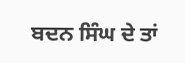ਬਦਨ ਸਿੰਘ ਦੇ ਤਾਂ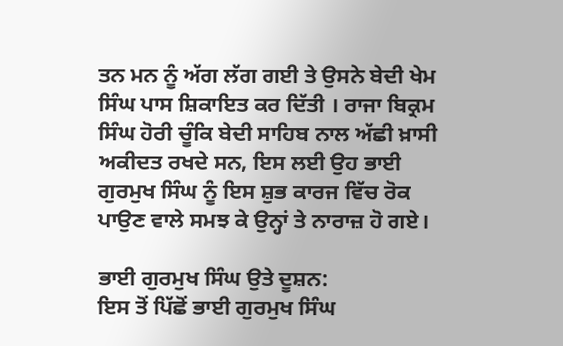ਤਨ ਮਨ ਨੂੰ ਅੱਗ ਲੱਗ ਗਈ ਤੇ ਉਸਨੇ ਬੇਦੀ ਖੇਮ ਸਿੰਘ ਪਾਸ ਸ਼ਿਕਾਇਤ ਕਰ ਦਿੱਤੀ । ਰਾਜਾ ਬਿਕ੍ਰਮ ਸਿੰਘ ਹੋਰੀ ਚੂੰਕਿ ਬੇਦੀ ਸਾਹਿਬ ਨਾਲ ਅੱਛੀ ਖ਼ਾਸੀ ਅਕੀਦਤ ਰਖਦੇ ਸਨ, ਇਸ ਲਈ ਉਹ ਭਾਈ ਗੁਰਮੁਖ ਸਿੰਘ ਨੂੰ ਇਸ ਸ਼ੁਭ ਕਾਰਜ ਵਿੱਚ ਰੋਕ ਪਾਉਣ ਵਾਲੇ ਸਮਝ ਕੇ ਉਨ੍ਹਾਂ ਤੇ ਨਾਰਾਜ਼ ਹੋ ਗਏ।

ਭਾਈ ਗੁਰਮੁਖ ਸਿੰਘ ਉਤੇ ਦੂਸ਼ਨ:
ਇਸ ਤੋਂ ਪਿੱਛੋਂ ਭਾਈ ਗੁਰਮੁਖ ਸਿੰਘ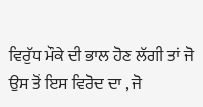ਵਿਰੁੱਧ ਮੌਕੇ ਦੀ ਭਾਲ ਹੋਣ ਲੱਗੀ ਤਾਂ ਜੋ ਉਸ ਤੋਂ ਇਸ ਵਿਰੋਦ ਦਾ , ਜੋ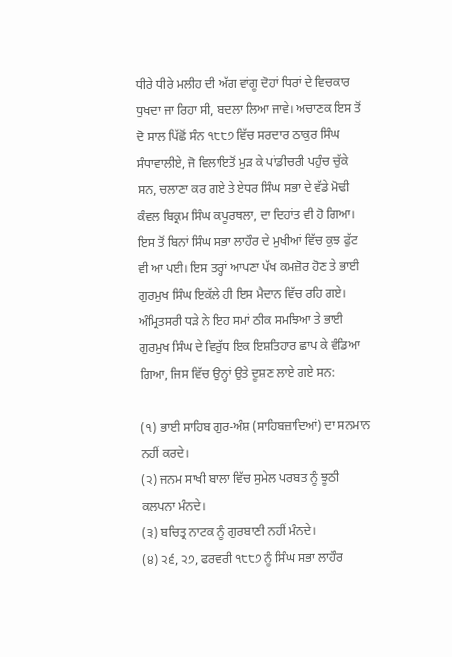ਧੀਰੇ ਧੀਰੇ ਮਲੀਹ ਦੀ ਅੱਗ ਵਾਂਗੂ ਦੋਹਾਂ ਧਿਰਾਂ ਦੇ ਵਿਚਕਾਰ ਧੁਖਦਾ ਜਾ ਰਿਹਾ ਸੀ, ਬਦਲਾ ਲਿਆ ਜਾਵੇ। ਅਚਾਣਕ ਇਸ ਤੋਂ ਦੋ ਸਾਲ ਪਿੱਛੋਂ ਸੰਨ ੧੮੮੭ ਵਿੱਚ ਸਰਦਾਰ ਠਾਕੁਰ ਸਿੰਘ ਸੰਧਾਵਾਲੀਏ, ਜੋ ਵਿਲਾਇਤੋਂ ਮੁੜ ਕੇ ਪਾਂਡੀਚਰੀ ਪਹੁੰਚ ਚੁੱਕੇ ਸਨ, ਚਲਾਣਾ ਕਰ ਗਏ ਤੇ ਏਧਰ ਸਿੰਘ ਸਭਾ ਦੇ ਵੱਡੇ ਮੋਢੀ ਕੰਵਲ ਬਿਕ੍ਰਮ ਸਿੰਘ ਕਪੂਰਥਲਾ, ਦਾ ਦਿਹਾਂਤ ਵੀ ਹੋ ਗਿਆ। ਇਸ ਤੋਂ ਬਿਨਾਂ ਸਿੰਘ ਸਭਾ ਲਾਹੌਰ ਦੇ ਮੁਖੀਆਂ ਵਿੱਚ ਕੁਝ ਫੁੱਟ ਵੀ ਆ ਪਈ। ਇਸ ਤਰ੍ਹਾਂ ਆਪਣਾ ਪੱਖ ਕਮਜ਼ੋਰ ਹੋਣ ਤੇ ਭਾਈ ਗੁਰਮੁਖ ਸਿੰਘ ਇਕੱਲੇ ਹੀ ਇਸ ਮੈਦਾਨ ਵਿੱਚ ਰਹਿ ਗਏ। ਅੰਮ੍ਰਿਤਸਰੀ ਧੜੇ ਨੇ ਇਹ ਸਮਾਂ ਠੀਕ ਸਮਝਿਆ ਤੇ ਭਾਈ ਗੁਰਮੁਖ ਸਿੰਘ ਦੇ ਵਿਰੁੱਧ ਇਕ ਇਸ਼ਤਿਹਾਰ ਛਾਪ ਕੇ ਵੰਡਿਆ ਗਿਆ, ਜਿਸ ਵਿੱਚ ਉਨ੍ਹਾਂ ਉਤੇ ਦੂਸ਼ਣ ਲਾਏ ਗਏ ਸਨ:

(੧) ਭਾਈ ਸਾਹਿਬ ਗੁਰ-ਅੰਸ਼ (ਸਾਹਿਬਜ਼ਾਦਿਆਂ) ਦਾ ਸਨਮਾਨ ਨਹੀਂ ਕਰਦੇ।
(੨) ਜਨਮ ਸਾਖੀ ਬਾਲਾ ਵਿੱਚ ਸੁਮੇਲ ਪਰਬਤ ਨੂੰ ਝੂਠੀ ਕਲਪਨਾ ਮੰਨਦੇ।
(੩) ਬਚਿਤ੍ਰ ਨਾਟਕ ਨੂੰ ਗੁਰਬਾਣੀ ਨਹੀਂ ਮੰਨਦੇ।
(੪) ੨੬, ੨੭, ਫਰਵਰੀ ੧੮੮੭ ਨੂੰ ਸਿੰਘ ਸਭਾ ਲਾਹੌਰ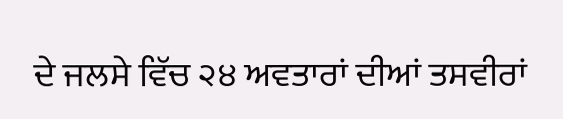ਦੇ ਜਲਸੇ ਵਿੱਚ ੨੪ ਅਵਤਾਰਾਂ ਦੀਆਂ ਤਸਵੀਰਾਂ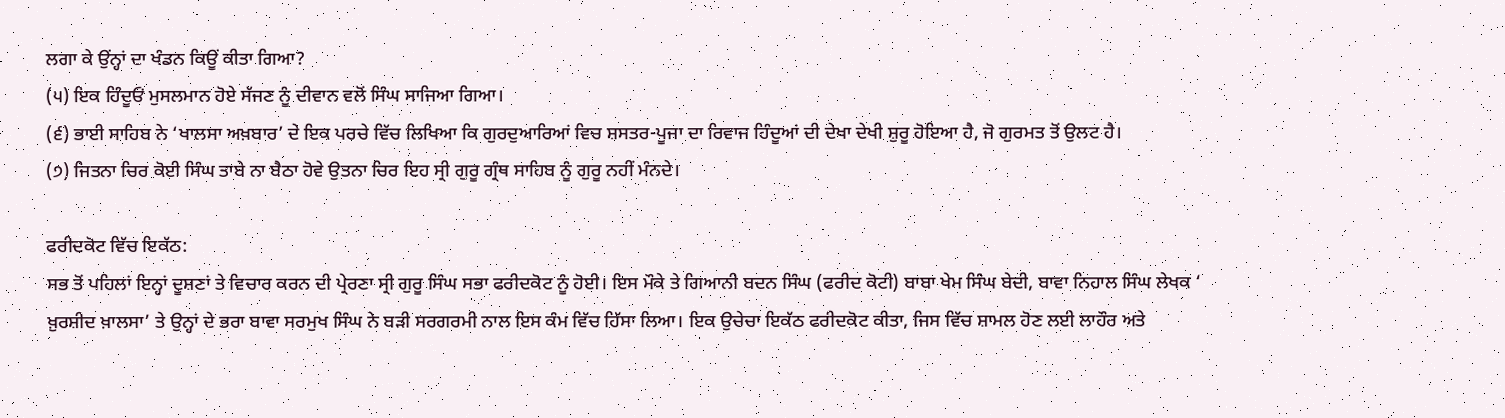ਲਗਾ ਕੇ ਉਂਨ੍ਹਾਂ ਦਾ ਖੰਡਨ ਕਿਊਂ ਕੀਤਾ ਗਿਆ?
(੫) ਇਕ ਹਿੰਦੂਓਂ ਮੁਸਲਮਾਨ ਹੋਏ ਸੱਜਣ ਨੂੰ ਦੀਵਾਨ ਵਲੋਂ ਸਿੰਘ ਸਾਜਿਆ ਗਿਆ।
(੬) ਭਾਈ ਸਾਹਿਬ ਨੇ ‘ਖਾਲਸਾ ਅਖ਼ਬਾਰ’ ਦੇ ਇਕ ਪਰਚੇ ਵਿੱਚ ਲਿਖਿਆ ਕਿ ਗੁਰਦੁਆਰਿਆਂ ਵਿਚ ਸ਼ਸਤਰ-ਪੂਜਾ ਦਾ ਰਿਵਾਜ ਹਿੰਦੂਆਂ ਦੀ ਦੇਖਾ ਦੇਖੀ ਸ਼ੁਰੂ ਹੋਇਆ ਹੈ, ਜੋ ਗੁਰਮਤ ਤੋਂ ਉਲਟ ਹੈ।
(੭) ਜਿਤਨਾ ਚਿਰ ਕੋਈ ਸਿੰਘ ਤਾਬੇ ਨਾ ਬੈਠਾ ਹੋਵੇ ਉਤਨਾ ਚਿਰ ਇਹ ਸ੍ਰੀ ਗੁਰੂ ਗ੍ਰੰਥ ਸਾਹਿਬ ਨੂੰ ਗੁਰੂ ਨਹੀਂ ਮੰਨਦੇ।

ਫਰੀਦਕੋਟ ਵਿੱਚ ਇਕੱਠ:
ਸਭ ਤੋਂ ਪਹਿਲਾਂ ਇਨ੍ਹਾਂ ਦੂਸ਼ਣਾਂ ਤੇ ਵਿਚਾਰ ਕਰਨ ਦੀ ਪ੍ਰੇਰਣਾ ਸ੍ਰੀ ਗੁਰੂ ਸਿੰਘ ਸਭਾ ਫਰੀਦਕੋਟ ਨੂੰ ਹੋਈ। ਇਸ ਮੌਕੇ ਤੇ ਗਿਆਨੀ ਬਦਨ ਸਿੰਘ (ਫਰੀਦ ਕੋਟੀ) ਬਾਬਾ ਖੇਮ ਸਿੰਘ ਬੇਦੀ, ਬਾਵਾ ਨਿਹਾਲ ਸਿੰਘ ਲੇਖਕ ‘ ਖ਼ੁਰਸ਼ੀਦ ਖ਼ਾਲਸਾ’ ਤੇ ਉਨ੍ਹਾਂ ਦੇ ਭਰਾ ਬਾਵਾ ਸਰਮੁਖ ਸਿੰਘ ਨੇ ਬੜੀ ਸਰਗਰਮੀ ਨਾਲ ਇਸ ਕੰਮ ਵਿੱਚ ਹਿੱਸਾ ਲਿਆ। ਇਕ ਉਚੇਚਾ ਇਕੱਠ ਫਰੀਦਕੋਟ ਕੀਤਾ, ਜਿਸ ਵਿੱਚ ਸ਼ਾਮਲ ਹੋਣ ਲਈ ਲਾਹੌਰ ਅਤੇ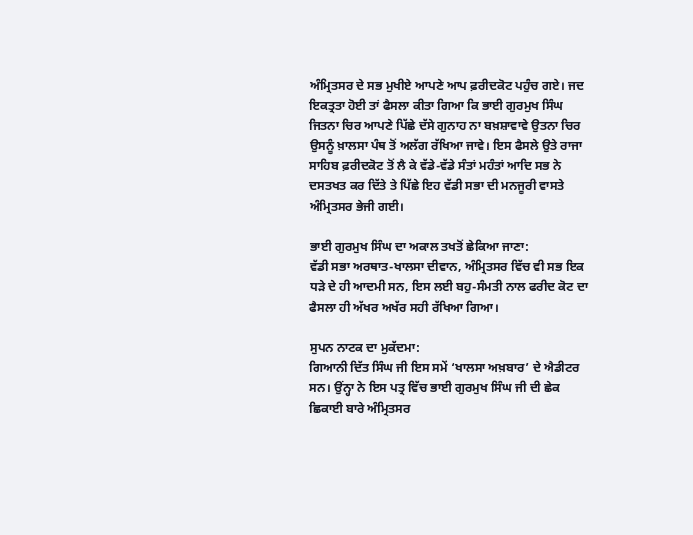ਅੰਮ੍ਰਿਤਸਰ ਦੇ ਸਭ ਮੁਖੀਏ ਆਪਣੇ ਆਪ ਫ਼ਰੀਦਕੋਟ ਪਹੁੰਚ ਗਏ। ਜਦ ਇਕਤ੍ਰਤਾ ਹੋਈ ਤਾਂ ਫੈਸਲਾ ਕੀਤਾ ਗਿਆ ਕਿ ਭਾਈ ਗੁਰਮੁਖ ਸਿੰਘ ਜਿਤਨਾ ਚਿਰ ਆਪਣੇ ਪਿੱਛੇ ਦੱਸੇ ਗੁਨਾਹ ਨਾ ਬਖ਼ਸ਼ਾਵਾਵੇ ਉਤਨਾ ਚਿਰ ਉਸਨੂੰ ਖ਼ਾਲਸਾ ਪੰਥ ਤੋਂ ਅਲੱਗ ਰੱਖਿਆ ਜਾਵੇ। ਇਸ ਫੈਸਲੇ ਉਤੇ ਰਾਜਾ ਸਾਹਿਬ ਫ਼ਰੀਦਕੋਟ ਤੋਂ ਲੈ ਕੇ ਵੱਡੇ-ਵੱਡੇ ਸੰਤਾਂ ਮਹੰਤਾਂ ਆਦਿ ਸਭ ਨੇ ਦਸਤਖਤ ਕਰ ਦਿੱਤੇ ਤੇ ਪਿੱਛੇ ਇਹ ਵੱਡੀ ਸਭਾ ਦੀ ਮਨਜੂਰੀ ਵਾਸਤੇ ਅੰਮ੍ਰਿਤਸਰ ਭੇਜੀ ਗਈ।

ਭਾਈ ਗੁਰਮੁਖ ਸਿੰਘ ਦਾ ਅਕਾਲ ਤਖਤੋਂ ਛੇਕਿਆ ਜਾਣਾ:
ਵੱਡੀ ਸਭਾ ਅਰਥਾਤ-ਖਾਲਸਾ ਦੀਵਾਨ, ਅੰਮ੍ਰਿਤਸਰ ਵਿੱਚ ਵੀ ਸਭ ਇਕ ਧੜੇ ਦੇ ਹੀ ਆਦਮੀ ਸਨ, ਇਸ ਲਈ ਬਹੁ-ਸੰਮਤੀ ਨਾਲ ਫਰੀਦ ਕੋਟ ਦਾ ਫੈਸਲਾ ਹੀ ਅੱਖਰ ਅਖੱਰ ਸਹੀ ਰੱਖਿਆ ਗਿਆ।

ਸੁਪਨ ਨਾਟਕ ਦਾ ਮੁਕੱਦਮਾ:
ਗਿਆਨੀ ਦਿੱਤ ਸਿੰਘ ਜੀ ਇਸ ਸਮੇਂ ‘ਖਾਲਸਾ ਅਖ਼ਬਾਰ’ ਦੇ ਐਡੀਟਰ ਸਨ। ਉਂਨ੍ਹਾ ਨੇ ਇਸ ਪਤ੍ਰ ਵਿੱਚ ਭਾਈ ਗੁਰਮੁਖ ਸਿੰਘ ਜੀ ਦੀ ਛੇਕ ਛਿਕਾਈ ਬਾਰੇ ਅੰਮ੍ਰਿਤਸਰ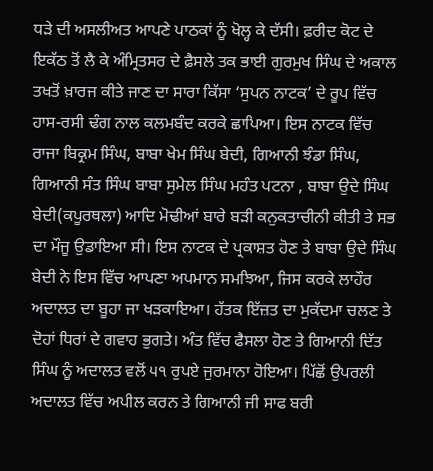ਧੜੇ ਦੀ ਅਸਲੀਅਤ ਆਪਣੇ ਪਾਠਕਾਂ ਨੂੰ ਖੋਲ੍ਹ ਕੇ ਦੱਸੀ। ਫ਼ਰੀਦ ਕੋਟ ਦੇ ਇਕੱਠ ਤੋਂ ਲੈ ਕੇ ਅੰਮ੍ਰਿਤਸਰ ਦੇ ਫ਼ੈਸਲੇ ਤਕ ਭਾਈ ਗੁਰਮੁਖ ਸਿੰਘ ਦੇ ਅਕਾਲ ਤਖਤੋਂ ਖ਼ਾਰਜ ਕੀਤੇ ਜਾਣ ਦਾ ਸਾਰਾ ਕਿੱਸਾ ‘ਸੁਪਨ ਨਾਟਕ’ ਦੇ ਰੂਪ ਵਿੱਚ ਹਾਸ-ਰਸੀ ਢੰਗ ਨਾਲ ਕਲਮਬੰਦ ਕਰਕੇ ਛਾਪਿਆ। ਇਸ ਨਾਟਕ ਵਿੱਚ ਰਾਜਾ ਬਿਕ੍ਰਮ ਸਿੰਘ, ਬਾਬਾ ਖੇਮ ਸਿੰਘ ਬੇਦੀ, ਗਿਆਨੀ ਝੰਡਾ ਸਿੰਘ, ਗਿਆਨੀ ਸੰਤ ਸਿੰਘ ਬਾਬਾ ਸੁਮੇਲ ਸਿੰਘ ਮਹੰਤ ਪਟਨਾ , ਬਾਬਾ ਉਦੇ ਸਿੰਘ ਬੇਦੀ(ਕਪੂਰਥਲਾ) ਆਦਿ ਮੋਢੀਆਂ ਬਾਰੇ ਬੜੀ ਕਨੁਕਤਾਚੀਨੀ ਕੀਤੀ ਤੇ ਸਭ ਦਾ ਮੌਜੂ ਉਡਾਇਆ ਸੀ। ਇਸ ਨਾਟਕ ਦੇ ਪ੍ਰਕਾਸ਼ਤ ਹੋਣ ਤੇ ਬਾਬਾ ਉਦੇ ਸਿੰਘ ਬੇਦੀ ਨੇ ਇਸ ਵਿੱਚ ਆਪਣਾ ਅਪਮਾਨ ਸਮਝਿਆ, ਜਿਸ ਕਰਕੇ ਲਾਹੌਰ ਅਦਾਲਤ ਦਾ ਬੂਹਾ ਜਾ ਖੜਕਾਇਆ। ਹੱਤਕ ਇੱਜ਼ਤ ਦਾ ਮੁਕੱਦਮਾ ਚਲਣ ਤੇ ਦੋਹਾਂ ਧਿਰਾਂ ਦੇ ਗਵਾਹ ਭੁਗਤੇ। ਅੰਤ ਵਿੱਚ ਫੈਸਲਾ ਹੋਣ ਤੇ ਗਿਆਨੀ ਦਿੱਤ ਸਿੰਘ ਨੂੰ ਅਦਾਲਤ ਵਲੋਂ ੫੧ ਰੁਪਏ ਜੁਰਮਾਨਾ ਹੋਇਆ। ਪਿੱਛੋਂ ਉਪਰਲੀ ਅਦਾਲਤ ਵਿੱਚ ਅਪੀਲ ਕਰਨ ਤੇ ਗਿਆਨੀ ਜੀ ਸਾਫ ਬਰੀ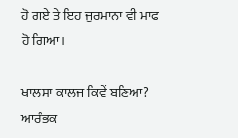ਹੋ ਗਏ ਤੇ ਇਹ ਜੁਰਮਾਨਾ ਵੀ ਮਾਫ ਹੋ ਗਿਆ।

ਖਾਲਸਾ ਕਾਲਜ ਕਿਵੇਂ ਬਣਿਆ?
ਆਰੰਭਕ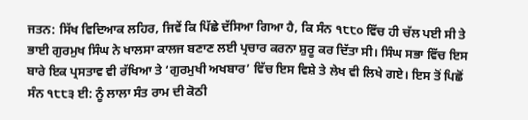ਜਤਨ: ਸਿੱਖ ਵਿਦਿਆਕ ਲਹਿਰ, ਜਿਵੇਂ ਕਿ ਪਿੱਛੇ ਦੱਸਿਆ ਗਿਆ ਹੈ, ਕਿ ਸੰਨ ੧੮੮੦ ਵਿੱਚ ਹੀ ਚੱਲ ਪਈ ਸੀ ਤੇ ਭਾਈ ਗੁਰਮੁਖ ਸਿੰਘ ਨੇ ਖਾਲਸਾ ਕਾਲਜ ਬਣਾਣ ਲਈ ਪ੍ਰਚਾਰ ਕਰਨਾ ਸ਼ੁਰੂ ਕਰ ਦਿੱਤਾ ਸੀ। ਸਿੰਘ ਸਭਾ ਵਿੱਚ ਇਸ ਬਾਰੇ ਇਕ ਪ੍ਰਸਤਾਵ ਵੀ ਰੱਖਿਆ ਤੇ ‘ਗੁਰਮੁਖੀ ਅਖਬਾਰ’ ਵਿੱਚ ਇਸ ਵਿਸ਼ੇ ਤੇ ਲੇਖ ਵੀ ਲਿਖੇ ਗਏ। ਇਸ ਤੋਂ ਪਿਛੋਂ ਸੰਨ ੧੮੮੩ ਈ: ਨੂੰ ਲਾਲਾ ਸੰਤ ਰਾਮ ਦੀ ਕੋਠੀ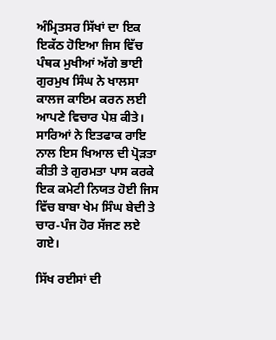ਅੰਮ੍ਰਿਤਸਰ ਸਿੱਖਾਂ ਦਾ ਇਕ ਇਕੱਠ ਹੋਇਆ ਜਿਸ ਵਿੱਚ ਪੰਥਕ ਮੁਖੀਆਂ ਅੱਗੇ ਭਾਈ ਗੁਰਮੁਖ ਸਿੰਘ ਨੇ ਖਾਲਸਾ ਕਾਲਜ ਕਾਇਮ ਕਰਨ ਲਈ ਆਪਣੇ ਵਿਚਾਰ ਪੇਸ਼ ਕੀਤੇ। ਸਾਰਿਆਂ ਨੇ ਇਤਫਾਕ ਰਾਇ ਨਾਲ ਇਸ ਖਿਆਲ ਦੀ ਪ੍ਰੋੜਤਾ ਕੀਤੀ ਤੇ ਗੁਰਮਤਾ ਪਾਸ ਕਰਕੇ ਇਕ ਕਮੇਟੀ ਨਿਯਤ ਹੋਈ ਜਿਸ ਵਿੱਚ ਬਾਬਾ ਖੇਮ ਸਿੰਘ ਬੇਦੀ ਤੇ ਚਾਰ-ਪੰਜ ਹੋਰ ਸੱਜਣ ਲਏ ਗਏ।

ਸਿੱਖ ਰਈਸਾਂ ਦੀ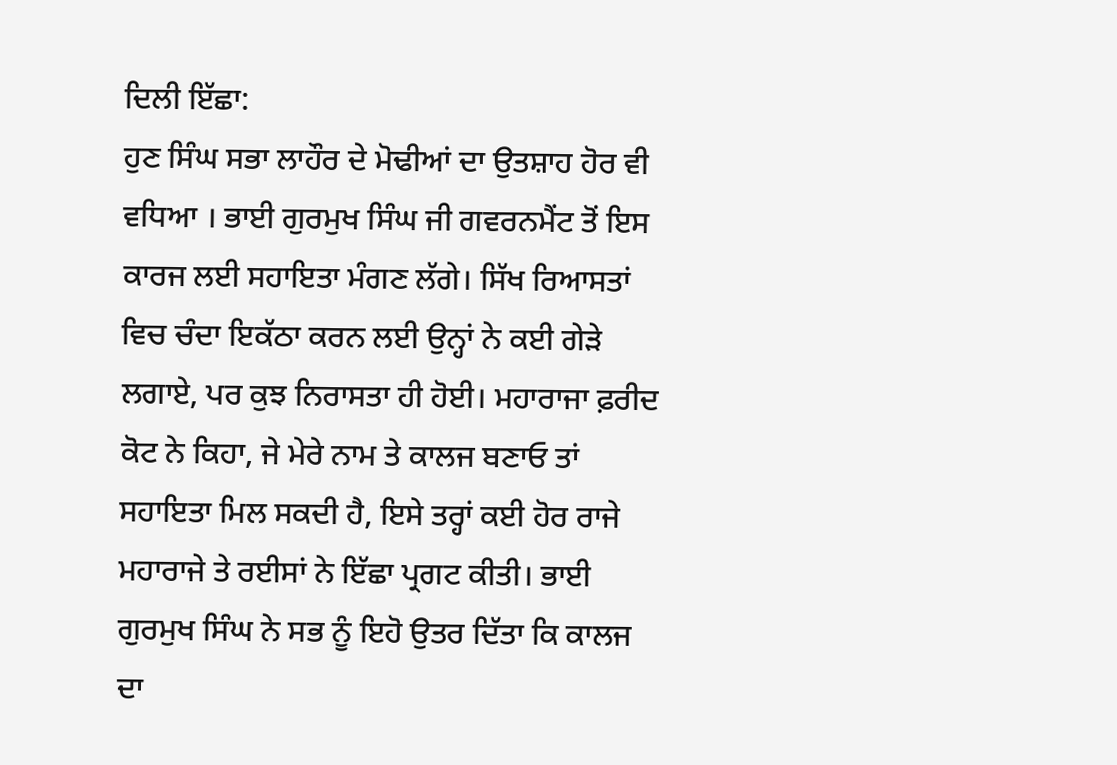ਦਿਲੀ ਇੱਛਾ:
ਹੁਣ ਸਿੰਘ ਸਭਾ ਲਾਹੌਰ ਦੇ ਮੋਢੀਆਂ ਦਾ ਉਤਸ਼ਾਹ ਹੋਰ ਵੀ ਵਧਿਆ । ਭਾਈ ਗੁਰਮੁਖ ਸਿੰਘ ਜੀ ਗਵਰਨਮੈਂਟ ਤੋਂ ਇਸ ਕਾਰਜ ਲਈ ਸਹਾਇਤਾ ਮੰਗਣ ਲੱਗੇ। ਸਿੱਖ ਰਿਆਸਤਾਂ ਵਿਚ ਚੰਦਾ ਇਕੱਠਾ ਕਰਨ ਲਈ ਉਨ੍ਹਾਂ ਨੇ ਕਈ ਗੇੜੇ ਲਗਾਏ, ਪਰ ਕੁਝ ਨਿਰਾਸਤਾ ਹੀ ਹੋਈ। ਮਹਾਰਾਜਾ ਫ਼ਰੀਦ ਕੋਟ ਨੇ ਕਿਹਾ, ਜੇ ਮੇਰੇ ਨਾਮ ਤੇ ਕਾਲਜ ਬਣਾਓ ਤਾਂ ਸਹਾਇਤਾ ਮਿਲ ਸਕਦੀ ਹੈ, ਇਸੇ ਤਰ੍ਹਾਂ ਕਈ ਹੋਰ ਰਾਜੇ ਮਹਾਰਾਜੇ ਤੇ ਰਈਸਾਂ ਨੇ ਇੱਛਾ ਪ੍ਰਗਟ ਕੀਤੀ। ਭਾਈ ਗੁਰਮੁਖ ਸਿੰਘ ਨੇ ਸਭ ਨੂੰ ਇਹੋ ਉਤਰ ਦਿੱਤਾ ਕਿ ਕਾਲਜ ਦਾ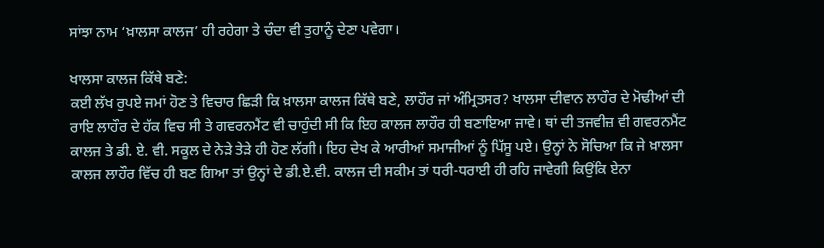ਸਾਂਝਾ ਨਾਮ ‘ਖ਼ਾਲਸਾ ਕਾਲਜ’ ਹੀ ਰਹੇਗਾ ਤੇ ਚੰਦਾ ਵੀ ਤੁਹਾਨੂੰ ਦੇਣਾ ਪਵੇਗਾ।

ਖਾਲਸਾ ਕਾਲਜ ਕਿੱਥੇ ਬਣੇ:
ਕਈ ਲੱਖ ਰੁਪਏ ਜਮਾਂ ਹੋਣ ਤੇ ਵਿਚਾਰ ਛਿੜੀ ਕਿ ਖ਼ਾਲਸਾ ਕਾਲਜ ਕਿੱਥੇ ਬਣੇ, ਲਾਹੌਰ ਜਾਂ ਅੰਮ੍ਰਿਤਸਰ? ਖਾਲਸਾ ਦੀਵਾਨ ਲਾਹੌਰ ਦੇ ਮੋਢੀਆਂ ਦੀ ਰਾਇ ਲਾਹੌਰ ਦੇ ਹੱਕ ਵਿਚ ਸੀ ਤੇ ਗਵਰਨਮੈਂਟ ਵੀ ਚਾਹੁੰਦੀ ਸੀ ਕਿ ਇਹ ਕਾਲਜ ਲਾਹੌਰ ਹੀ ਬਣਾਇਆ ਜਾਵੇ। ਥਾਂ ਦੀ ਤਜਵੀਜ਼ ਵੀ ਗਵਰਨਮੈਂਟ ਕਾਲਜ ਤੇ ਡੀ. ਏ. ਵੀ. ਸਕੂਲ ਦੇ ਨੇੜੇ ਤੇੜੇ ਹੀ ਹੋਣ ਲੱਗੀ। ਇਹ ਦੇਖ ਕੇ ਆਰੀਆਂ ਸਮਾਜੀਆਂ ਨੂੰ ਪਿੱਸੂ ਪਏ। ਉਨ੍ਹਾਂ ਨੇ ਸੋਚਿਆ ਕਿ ਜੇ ਖ਼ਾਲਸਾ ਕਾਲਜ ਲਾਹੌਰ ਵਿੱਚ ਹੀ ਬਣ ਗਿਆ ਤਾਂ ਉਨ੍ਹਾਂ ਦੇ ਡੀ.ਏ.ਵੀ. ਕਾਲਜ ਦੀ ਸਕੀਮ ਤਾਂ ਧਰੀ-ਧਰਾਈ ਹੀ ਰਹਿ ਜਾਵੇਗੀ ਕਿਉਂਕਿ ਏਨਾ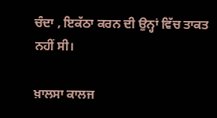ਚੰਦਾ , ਇਕੱਠਾ ਕਰਨ ਦੀ ਉਨ੍ਹਾਂ ਵਿੱਚ ਤਾਕਤ ਨਹੀਂ ਸੀ।

ਖ਼ਾਲਸਾ ਕਾਲਜ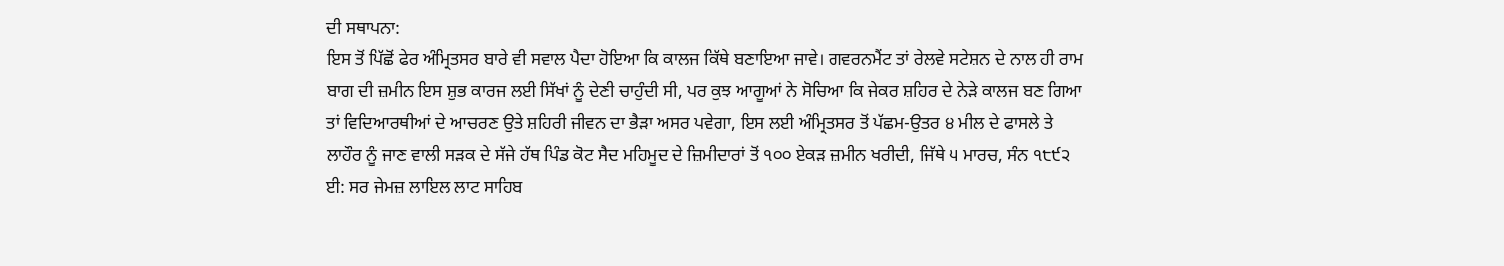ਦੀ ਸਥਾਪਨਾ:
ਇਸ ਤੋਂ ਪਿੱਛੋਂ ਫੇਰ ਅੰਮ੍ਰਿਤਸਰ ਬਾਰੇ ਵੀ ਸਵਾਲ ਪੈਦਾ ਹੋਇਆ ਕਿ ਕਾਲਜ ਕਿੱਥੇ ਬਣਾਇਆ ਜਾਵੇ। ਗਵਰਨਮੈਂਟ ਤਾਂ ਰੇਲਵੇ ਸਟੇਸ਼ਨ ਦੇ ਨਾਲ ਹੀ ਰਾਮ ਬਾਗ ਦੀ ਜ਼ਮੀਨ ਇਸ ਸ਼ੁਭ ਕਾਰਜ ਲਈ ਸਿੱਖਾਂ ਨੂੰ ਦੇਣੀ ਚਾਹੁੰਦੀ ਸੀ, ਪਰ ਕੁਝ ਆਗੂਆਂ ਨੇ ਸੋਚਿਆ ਕਿ ਜੇਕਰ ਸ਼ਹਿਰ ਦੇ ਨੇੜੇ ਕਾਲਜ ਬਣ ਗਿਆ ਤਾਂ ਵਿਦਿਆਰਥੀਆਂ ਦੇ ਆਚਰਣ ਉਤੇ ਸ਼ਹਿਰੀ ਜੀਵਨ ਦਾ ਭੈੜਾ ਅਸਰ ਪਵੇਗਾ, ਇਸ ਲਈ ਅੰਮ੍ਰਿਤਸਰ ਤੋਂ ਪੱਛਮ-ਉਤਰ ੪ ਮੀਲ ਦੇ ਫਾਸਲੇ ਤੇ ਲਾਹੌਰ ਨੂੰ ਜਾਣ ਵਾਲੀ ਸੜਕ ਦੇ ਸੱਜੇ ਹੱਥ ਪਿੰਡ ਕੋਟ ਸੈਦ ਮਹਿਮੂਦ ਦੇ ਜ਼ਿਮੀਦਾਰਾਂ ਤੋਂ ੧੦੦ ਏਕੜ ਜ਼ਮੀਨ ਖਰੀਦੀ, ਜਿੱਥੇ ੫ ਮਾਰਚ, ਸੰਨ ੧੮੯੨ ਈ: ਸਰ ਜੇਮਜ਼ ਲਾਇਲ ਲਾਟ ਸਾਹਿਬ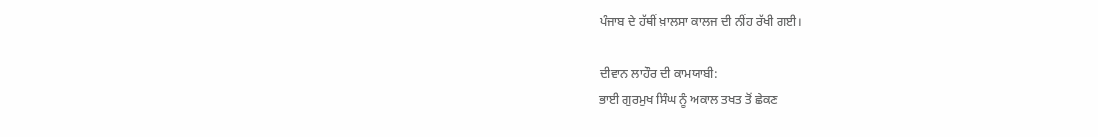ਪੰਜਾਬ ਦੇ ਹੱਥੀਂ ਖ਼ਾਲਸਾ ਕਾਲਜ ਦੀ ਨੀਂਹ ਰੱਖੀ ਗਈ।

ਦੀਵਾਨ ਲਾਹੌਰ ਦੀ ਕਾਮਯਾਬੀ:
ਭਾਈ ਗੁਰਮੁਖ ਸਿੰਘ ਨੂੰ ਅਕਾਲ ਤਖਤ ਤੋਂ ਛੇਕਣ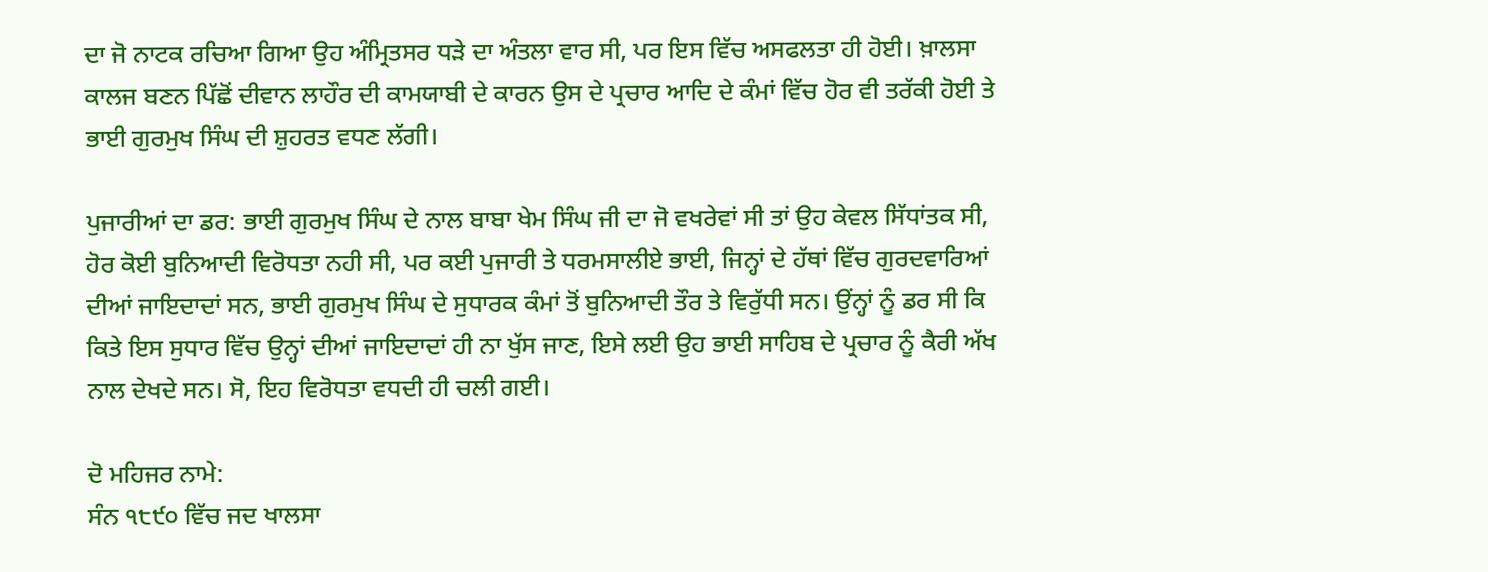ਦਾ ਜੋ ਨਾਟਕ ਰਚਿਆ ਗਿਆ ਉਹ ਅੰਮ੍ਰਿਤਸਰ ਧੜੇ ਦਾ ਅੰਤਲਾ ਵਾਰ ਸੀ, ਪਰ ਇਸ ਵਿੱਚ ਅਸਫਲਤਾ ਹੀ ਹੋਈ। ਖ਼ਾਲਸਾ ਕਾਲਜ ਬਣਨ ਪਿੱਛੋਂ ਦੀਵਾਨ ਲਾਹੌਰ ਦੀ ਕਾਮਯਾਬੀ ਦੇ ਕਾਰਨ ਉਸ ਦੇ ਪ੍ਰਚਾਰ ਆਦਿ ਦੇ ਕੰਮਾਂ ਵਿੱਚ ਹੋਰ ਵੀ ਤਰੱਕੀ ਹੋਈ ਤੇ ਭਾਈ ਗੁਰਮੁਖ ਸਿੰਘ ਦੀ ਸ਼ੁਹਰਤ ਵਧਣ ਲੱਗੀ।

ਪੁਜਾਰੀਆਂ ਦਾ ਡਰ: ਭਾਈ ਗੁਰਮੁਖ ਸਿੰਘ ਦੇ ਨਾਲ ਬਾਬਾ ਖੇਮ ਸਿੰਘ ਜੀ ਦਾ ਜੋ ਵਖਰੇਵਾਂ ਸੀ ਤਾਂ ਉਹ ਕੇਵਲ ਸਿੱਧਾਂਤਕ ਸੀ, ਹੋਰ ਕੋਈ ਬੁਨਿਆਦੀ ਵਿਰੋਧਤਾ ਨਹੀ ਸੀ, ਪਰ ਕਈ ਪੁਜਾਰੀ ਤੇ ਧਰਮਸਾਲੀਏ ਭਾਈ, ਜਿਨ੍ਹਾਂ ਦੇ ਹੱਥਾਂ ਵਿੱਚ ਗੁਰਦਵਾਰਿਆਂ ਦੀਆਂ ਜਾਇਦਾਦਾਂ ਸਨ, ਭਾਈ ਗੁਰਮੁਖ ਸਿੰਘ ਦੇ ਸੁਧਾਰਕ ਕੰਮਾਂ ਤੋਂ ਬੁਨਿਆਦੀ ਤੌਰ ਤੇ ਵਿਰੁੱਧੀ ਸਨ। ਉਂਨ੍ਹਾਂ ਨੂੰ ਡਰ ਸੀ ਕਿ ਕਿਤੇ ਇਸ ਸੁਧਾਰ ਵਿੱਚ ਉਨ੍ਹਾਂ ਦੀਆਂ ਜਾਇਦਾਦਾਂ ਹੀ ਨਾ ਖੁੱਸ ਜਾਣ, ਇਸੇ ਲਈ ਉਹ ਭਾਈ ਸਾਹਿਬ ਦੇ ਪ੍ਰਚਾਰ ਨੂੰ ਕੈਰੀ ਅੱਖ ਨਾਲ ਦੇਖਦੇ ਸਨ। ਸੋ, ਇਹ ਵਿਰੋਧਤਾ ਵਧਦੀ ਹੀ ਚਲੀ ਗਈ।

ਦੋ ਮਹਿਜਰ ਨਾਮੇ:
ਸੰਨ ੧੮੯੦ ਵਿੱਚ ਜਦ ਖਾਲਸਾ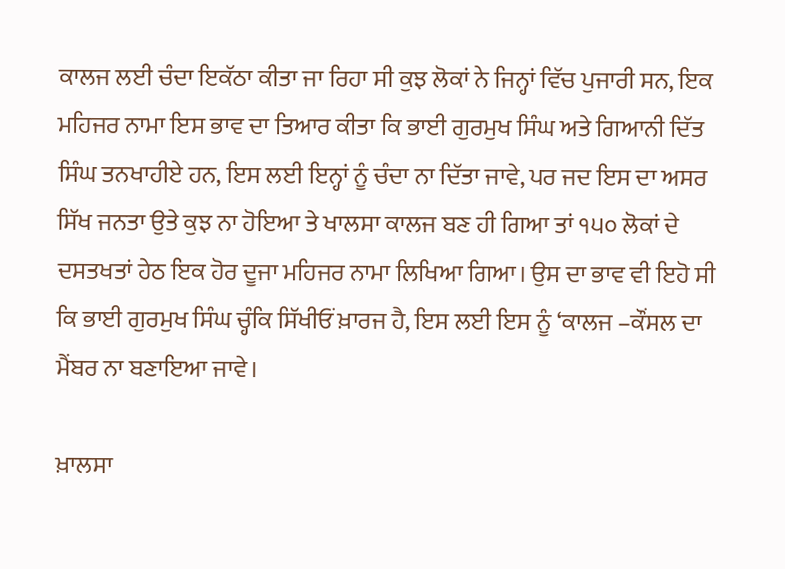ਕਾਲਜ ਲਈ ਚੰਦਾ ਇਕੱਠਾ ਕੀਤਾ ਜਾ ਰਿਹਾ ਸੀ ਕੁਝ ਲੋਕਾਂ ਨੇ ਜਿਨ੍ਹਾਂ ਵਿੱਚ ਪੁਜਾਰੀ ਸਨ, ਇਕ ਮਹਿਜਰ ਨਾਮਾ ਇਸ ਭਾਵ ਦਾ ਤਿਆਰ ਕੀਤਾ ਕਿ ਭਾਈ ਗੁਰਮੁਖ ਸਿੰਘ ਅਤੇ ਗਿਆਨੀ ਦਿੱਤ ਸਿੰਘ ਤਨਖਾਹੀਏ ਹਨ, ਇਸ ਲਈ ਇਨ੍ਹਾਂ ਨੂੰ ਚੰਦਾ ਨਾ ਦਿੱਤਾ ਜਾਵੇ, ਪਰ ਜਦ ਇਸ ਦਾ ਅਸਰ ਸਿੱਖ ਜਨਤਾ ਉਤੇ ਕੁਝ ਨਾ ਹੋਇਆ ਤੇ ਖਾਲਸਾ ਕਾਲਜ ਬਣ ਹੀ ਗਿਆ ਤਾਂ ੧੫੦ ਲੋਕਾਂ ਦੇ ਦਸਤਖਤਾਂ ਹੇਠ ਇਕ ਹੋਰ ਦੂਜਾ ਮਹਿਜਰ ਨਾਮਾ ਲਿਖਿਆ ਗਿਆ। ਉਸ ਦਾ ਭਾਵ ਵੀ ਇਹੋ ਸੀ ਕਿ ਭਾਈ ਗੁਰਮੁਖ ਸਿੰਘ ਚ੍ਹੰਕਿ ਸਿੱਖੀਓਂ ਖ਼ਾਰਜ ਹੈ, ਇਸ ਲਈ ਇਸ ਨੂੰ ‘ਕਾਲਜ –ਕੌਂਸਲ ਦਾ ਮੈਂਬਰ ਨਾ ਬਣਾਇਆ ਜਾਵੇ।

ਖ਼ਾਲਸਾ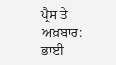ਪ੍ਰੈਸ ਤੇ ਅਖ਼ਬਾਰ:
ਭਾਈ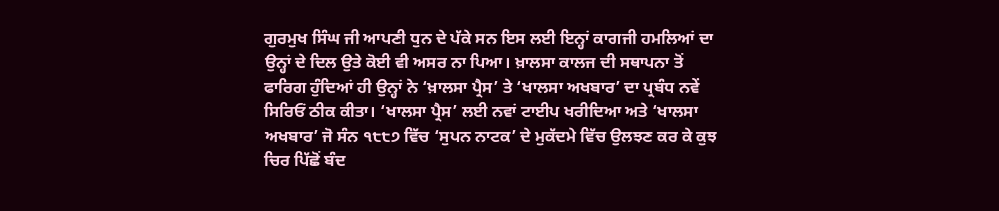ਗੁਰਮੁਖ ਸਿੰਘ ਜੀ ਆਪਣੀ ਧੁਨ ਦੇ ਪੱਕੇ ਸਨ ਇਸ ਲਈ ਇਨ੍ਹਾਂ ਕਾਗਜੀ ਹਮਲਿਆਂ ਦਾ ਉਨ੍ਹਾਂ ਦੇ ਦਿਲ ਉਤੇ ਕੋਈ ਵੀ ਅਸਰ ਨਾ ਪਿਆ। ਖ਼ਾਲਸਾ ਕਾਲਜ ਦੀ ਸਥਾਪਨਾ ਤੋਂ ਫਾਰਿਗ ਹੁੰਦਿਆਂ ਹੀ ਉਨ੍ਹਾਂ ਨੇ ‘ਖ਼ਾਲਸਾ ਪ੍ਰੈਸ’ ਤੇ ‘ਖਾਲਸਾ ਅਖਬਾਰ’ ਦਾ ਪ੍ਰਬੰਧ ਨਵੇਂ ਸਿਰਿਓਂ ਠੀਕ ਕੀਤਾ। ‘ਖਾਲਸਾ ਪ੍ਰੈਸ’ ਲਈ ਨਵਾਂ ਟਾਈਪ ਖਰੀਦਿਆ ਅਤੇ ‘ਖਾਲਸਾ ਅਖਬਾਰ’ ਜੋ ਸੰਨ ੧੮੮੭ ਵਿੱਚ ‘ਸੁਪਨ ਨਾਟਕ’ ਦੇ ਮੁਕੱਦਮੇ ਵਿੱਚ ਉਲਝਣ ਕਰ ਕੇ ਕੁਝ ਚਿਰ ਪਿੱਛੋਂ ਬੰਦ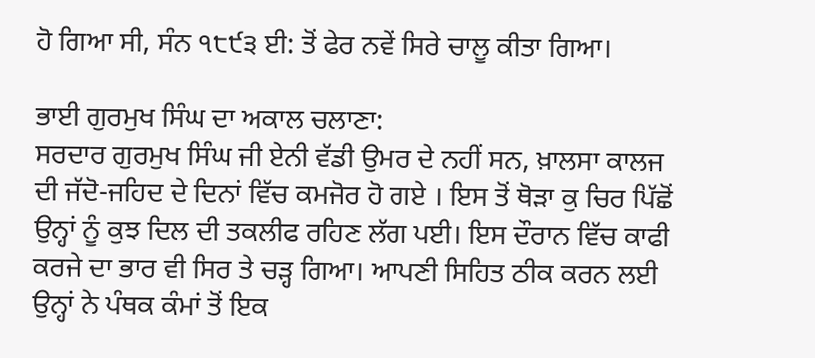ਹੋ ਗਿਆ ਸੀ, ਸੰਨ ੧੮੯੩ ਈ: ਤੋਂ ਫੇਰ ਨਵੇਂ ਸਿਰੇ ਚਾਲੂ ਕੀਤਾ ਗਿਆ।

ਭਾਈ ਗੁਰਮੁਖ ਸਿੰਘ ਦਾ ਅਕਾਲ ਚਲਾਣਾ:
ਸਰਦਾਰ ਗੁਰਮੁਖ ਸਿੰਘ ਜੀ ਏਨੀ ਵੱਡੀ ਉਮਰ ਦੇ ਨਹੀਂ ਸਨ, ਖ਼ਾਲਸਾ ਕਾਲਜ ਦੀ ਜੱਦੋ-ਜਹਿਦ ਦੇ ਦਿਨਾਂ ਵਿੱਚ ਕਮਜੋਰ ਹੋ ਗਏ । ਇਸ ਤੋਂ ਥੋੜਾ ਕੁ ਚਿਰ ਪਿੱਛੋਂ ਉਨ੍ਹਾਂ ਨੂੰ ਕੁਝ ਦਿਲ ਦੀ ਤਕਲੀਫ ਰਹਿਣ ਲੱਗ ਪਈ। ਇਸ ਦੌਰਾਨ ਵਿੱਚ ਕਾਫੀ ਕਰਜੇ ਦਾ ਭਾਰ ਵੀ ਸਿਰ ਤੇ ਚੜ੍ਹ ਗਿਆ। ਆਪਣੀ ਸਿਹਿਤ ਠੀਕ ਕਰਨ ਲਈ ਉਨ੍ਹਾਂ ਨੇ ਪੰਥਕ ਕੰਮਾਂ ਤੋਂ ਇਕ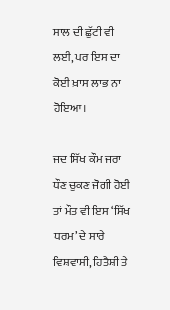ਸਾਲ ਦੀ ਛੁੱਟੀ ਵੀ ਲਈ, ਪਰ ਇਸ ਦਾ ਕੋਈ ਖ਼ਾਸ ਲਾਭ ਨਾ ਹੋਇਆ।

ਜਦ ਸਿੱਖ ਕੌਮ ਜਰਾ ਧੌਣ ਚੁਕਣ ਜੋਗੀ ਹੋਈ ਤਾਂ ਮੌਤ ਵੀ ਇਸ ‘ਸਿੱਖ ਧਰਮ’ ਦੇ ਸਾਰੇ ਵਿਸ਼ਵਾਸੀ, ਹਿਤੈਸ਼ੀ ਤੇ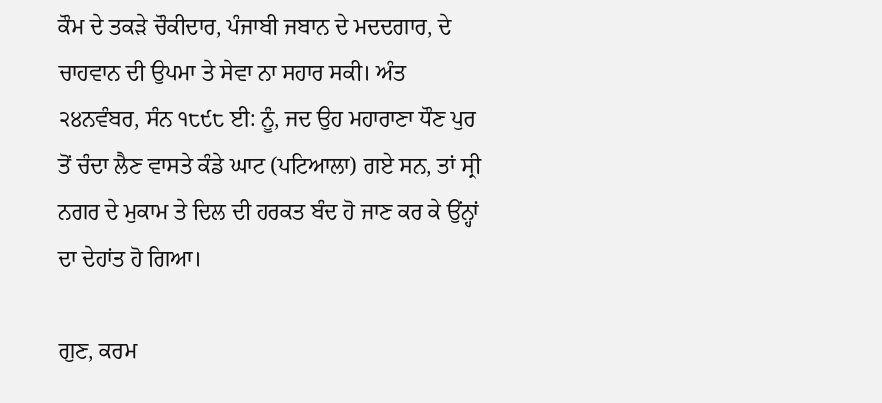ਕੌਮ ਦੇ ਤਕੜੇ ਚੌਕੀਦਾਰ, ਪੰਜਾਬੀ ਜਬਾਨ ਦੇ ਮਦਦਗਾਰ, ਦੇ ਚਾਹਵਾਨ ਦੀ ਉਪਮਾ ਤੇ ਸੇਵਾ ਨਾ ਸਹਾਰ ਸਕੀ। ਅੰਤ ੨੪ਨਵੰਬਰ, ਸੰਨ ੧੮੯੮ ਈ: ਨੂੰ, ਜਦ ਉਹ ਮਹਾਰਾਣਾ ਧੌਣ ਪੁਰ ਤੋਂ ਚੰਦਾ ਲੈਣ ਵਾਸਤੇ ਕੰਡੇ ਘਾਟ (ਪਟਿਆਲਾ) ਗਏ ਸਨ, ਤਾਂ ਸ੍ਰੀ ਨਗਰ ਦੇ ਮੁਕਾਮ ਤੇ ਦਿਲ ਦੀ ਹਰਕਤ ਬੰਦ ਹੋ ਜਾਣ ਕਰ ਕੇ ਉਂਨ੍ਹਾਂ ਦਾ ਦੇਹਾਂਤ ਹੋ ਗਿਆ।

ਗੁਣ, ਕਰਮ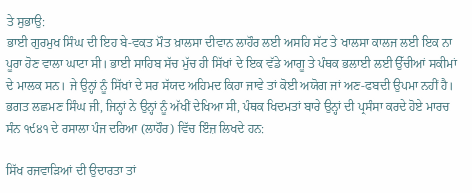ਤੇ ਸੁਭਾਉ:
ਭਾਈ ਗੁਰਮੁਖ ਸਿੰਘ ਦੀ ਇਹ ਬੇ-ਵਕਤ ਮੌਤ ਖ਼ਾਲਸਾ ਦੀਵਾਨ ਲਾਹੌਰ ਲਈ ਅਸਹਿ ਸੱਟ ਤੇ ਖਾਲਸਾ ਕਾਲਜ ਲਈ ਇਕ ਨਾ ਪੂਰਾ ਹੋਣ ਵਾਲਾ ਘਾਟਾ ਸੀ। ਭਾਈ ਸਾਹਿਬ ਸੱਚ ਮੁੱਚ ਹੀ ਸਿੱਖਾਂ ਦੇ ਇਕ ਵੱਡੇ ਆਗੂ ਤੇ ਪੰਥਕ ਭਲਾਈ ਲਈ ਉੱਚੀਆਂ ਸਕੀਮਾਂ ਦੇ ਮਾਲਕ ਸਨ। ਜੇ ਉਨ੍ਹਾਂ ਨੂੰ ਸਿੱਖਾਂ ਦੇ ਸਰ ਸੱਯਦ ਅਹਿਮਦ ਕਿਹਾ ਜਾਵੇ ਤਾਂ ਕੋਈ ਅਯੋਗ ਜਾਂ ਅਣ-ਫਬਦੀ ਉਪਮਾ ਨਹੀਂ ਹੈ। ਭਗਤ ਲਛਮਣ ਸਿੰਘ ਜੀ, ਜਿਨ੍ਹਾਂ ਨੇ ਉਨ੍ਹਾਂ ਨੂੰ ਅੱਖੀਂ ਦੇਖਿਆ ਸੀ, ਪੰਥਕ ਖਿਦਮਤਾਂ ਬਾਰੇ ਉਨ੍ਹਾਂ ਦੀ ਪ੍ਰਸੰਸਾ ਕਰਦੇ ਹੋਏ ਮਾਰਚ ਸੰਨ ੧੯੪੧ ਦੇ ਰਸਾਲਾ ਪੰਜ ਦਰਿਆ (ਲਾਹੌਰ) ਵਿੱਚ ਇੰਜ਼ ਲਿਖਦੇ ਹਨ:

ਸਿੱਖ ਰਜਵਾੜਿਆਂ ਦੀ ਉਦਾਰਤਾ ਤਾਂ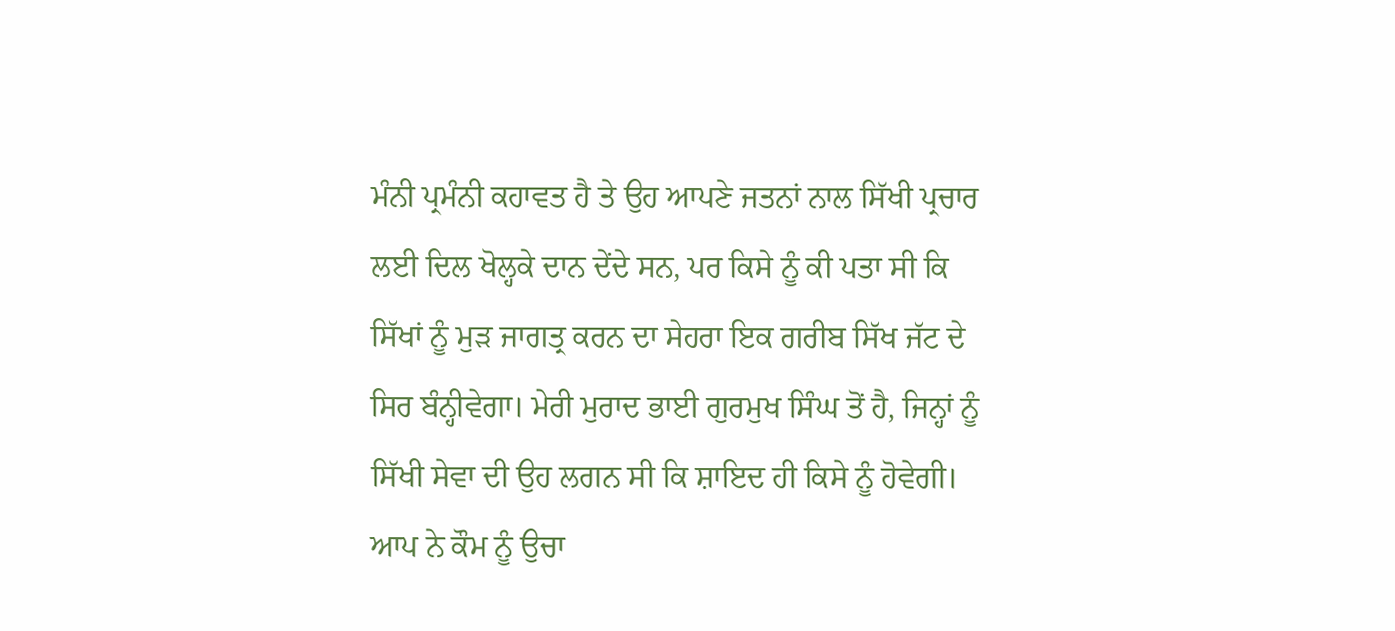ਮੰਨੀ ਪ੍ਰਮੰਨੀ ਕਹਾਵਤ ਹੈ ਤੇ ਉਹ ਆਪਣੇ ਜਤਨਾਂ ਨਾਲ ਸਿੱਖੀ ਪ੍ਰਚਾਰ ਲਈ ਦਿਲ ਖੋਲ੍ਹਕੇ ਦਾਨ ਦੇਂਦੇ ਸਨ, ਪਰ ਕਿਸੇ ਨੂੰ ਕੀ ਪਤਾ ਸੀ ਕਿ ਸਿੱਖਾਂ ਨੂੰ ਮੁੜ ਜਾਗਤ੍ਰ ਕਰਨ ਦਾ ਸੇਹਰਾ ਇਕ ਗਰੀਬ ਸਿੱਖ ਜੱਟ ਦੇ ਸਿਰ ਬੰਨ੍ਹੀਵੇਗਾ। ਮੇਰੀ ਮੁਰਾਦ ਭਾਈ ਗੁਰਮੁਖ ਸਿੰਘ ਤੋਂ ਹੈ, ਜਿਨ੍ਹਾਂ ਨੂੰ ਸਿੱਖੀ ਸੇਵਾ ਦੀ ਉਹ ਲਗਨ ਸੀ ਕਿ ਸ਼ਾਇਦ ਹੀ ਕਿਸੇ ਨੂੰ ਹੋਵੇਗੀ। ਆਪ ਨੇ ਕੌਮ ਨੂੰ ਉਚਾ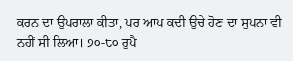ਕਰਨ ਦਾ ਉਪਰਾਲਾ ਕੀਤਾ, ਪਰ ਆਪ ਕਦੀ ਉਚੇ ਹੋਣ ਦਾ ਸੁਪਨਾ ਵੀ ਨਹੀਂ ਸੀ ਲਿਆ। ੭੦-੮੦ ਰੁਪੈ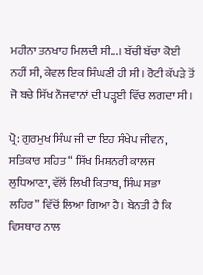ਮਹੀਨਾ ਤਨਖਾਹ ਮਿਲਦੀ ਸੀ...। ਬੱਚੀ ਬੱਚਾ ਕੋਈ ਨਹੀਂ ਸੀ, ਕੇਵਲ ਇਕ ਸਿੰਘਣੀ ਹੀ ਸੀ। ਰੋਟੀ ਕੱਪੜੇ ਤੋਂ ਜੋ ਬਚੇ ਸਿੱਖ ਨੌਜਵਾਨਾਂ ਦੀ ਪੜ੍ਹਈ ਵਿੱਚ ਲਗਦਾ ਸੀ।

ਪ੍ਰੋ: ਗੁਰਮੁਖ ਸਿੰਘ ਜੀ ਦਾ ਇਹ ਸੰਖੇਪ ਜੀਵਨ, ਸਤਿਕਾਰ ਸਹਿਤ “ ਸਿੱਖ ਮਿਸ਼ਨਰੀ ਕਾਲਜ ਲੁਧਿਆਣਾ, ਵੱਲੋਂ ਲਿਖੀ ਕਿਤਾਬ, ਸਿੰਘ ਸਭਾ ਲਹਿਰ” ਵਿੱਚੋਂ ਲਿਆ ਗਿਆ ਹੈ। ਬੇਨਤੀ ਹੈ ਕਿ ਵਿਸਥਾਰ ਨਾਲ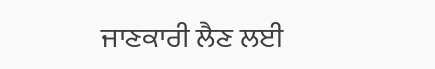ਜਾਣਕਾਰੀ ਲੈਣ ਲਈ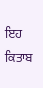ਇਹ ਕਿਤਾਬ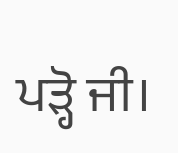ਪੜ੍ਹੋ ਜੀ।